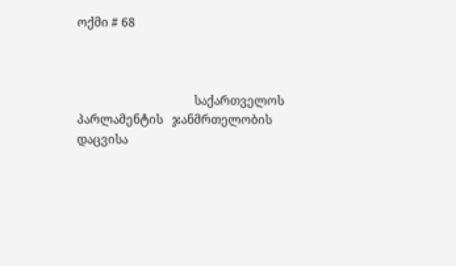ოქმი # 68



                                       საქართველოს პარლამენტის   ჯანმრთელობის დაცვისა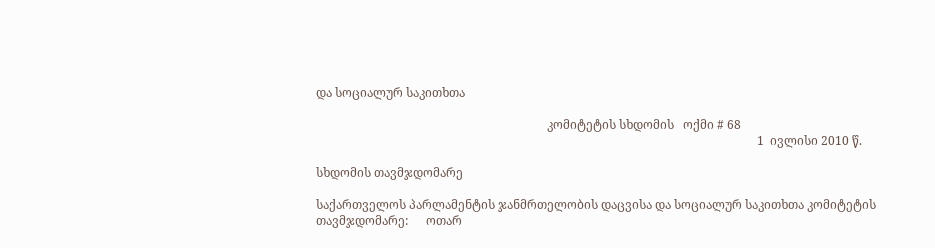და სოციალურ საკითხთა

                                                                             კომიტეტის სხდომის   ოქმი # 68
                                                                                                                                                   1  ივლისი 2010 წ.

სხდომის თავმჯდომარე

საქართველოს პარლამენტის ჯანმრთელობის დაცვისა და სოციალურ საკითხთა კომიტეტის თავმჯდომარე:      ოთარ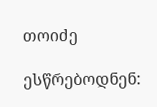თოიძე

ესწრებოდნენ: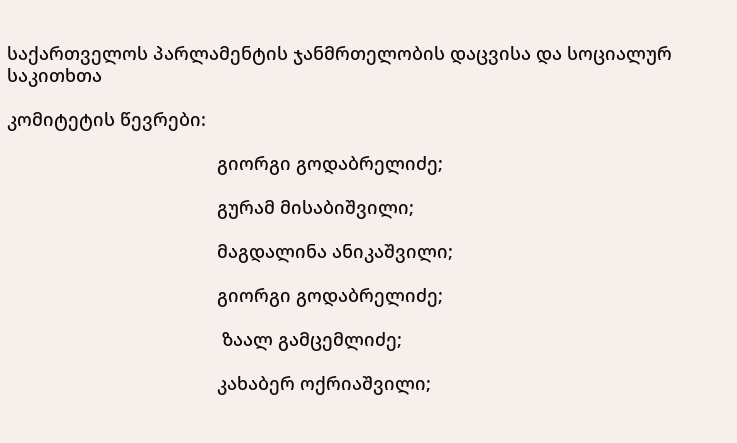საქართველოს პარლამენტის ჯანმრთელობის დაცვისა და სოციალურ საკითხთა

კომიტეტის წევრები:

                                          გიორგი გოდაბრელიძე;

                                          გურამ მისაბიშვილი;

                                          მაგდალინა ანიკაშვილი;

                                          გიორგი გოდაბრელიძე;

                                           ზაალ გამცემლიძე;

                                          კახაბერ ოქრიაშვილი;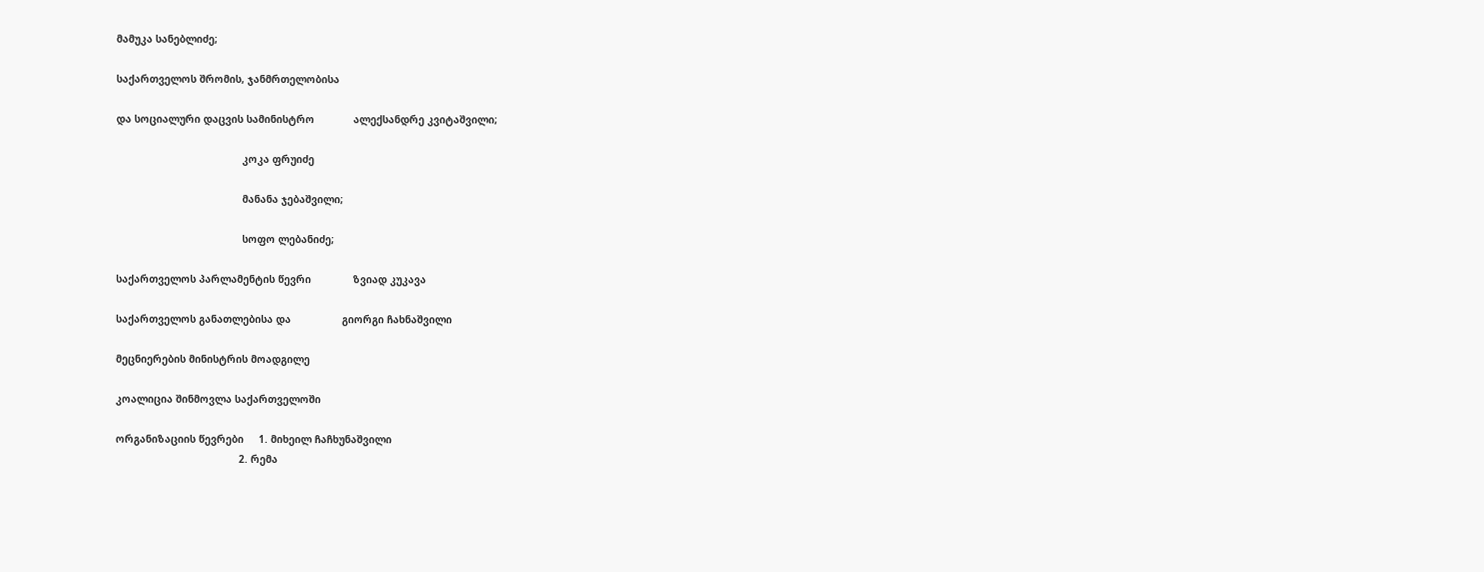მამუკა სანებლიძე;

საქართველოს შრომის, ჯანმრთელობისა

და სოციალური დაცვის სამინისტრო             ალექსანდრე კვიტაშვილი;

                                          კოკა ფრუიძე

                                          მანანა ჯებაშვილი;

                                          სოფო ლებანიძე;

საქართველოს პარლამენტის წევრი              ზვიად კუკავა

საქართველოს განათლებისა და                 გიორგი ჩახნაშვილი

მეცნიერების მინისტრის მოადგილე

კოალიცია შინმოვლა საქართველოში

ორგანიზაციის წევრები     1. მიხეილ ჩაჩხუნაშვილი
                                         2. რემა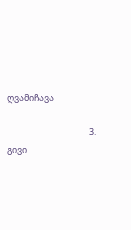ღვამიჩავა

                                         3. გივი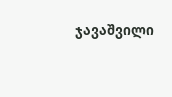ჯავაშვილი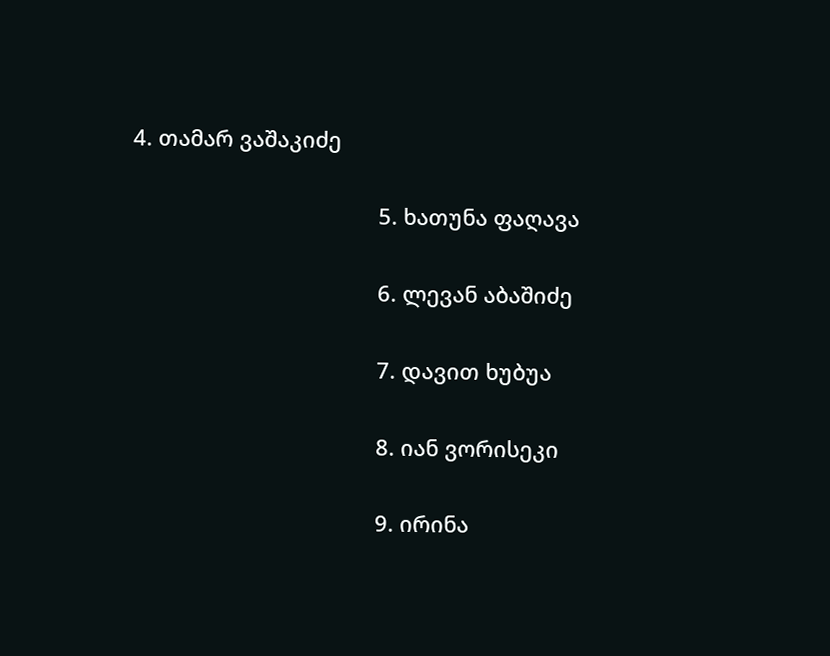4. თამარ ვაშაკიძე

                                         5. ხათუნა ფაღავა

                                         6. ლევან აბაშიძე

                                         7. დავით ხუბუა

                                         8. იან ვორისეკი

                                         9. ირინა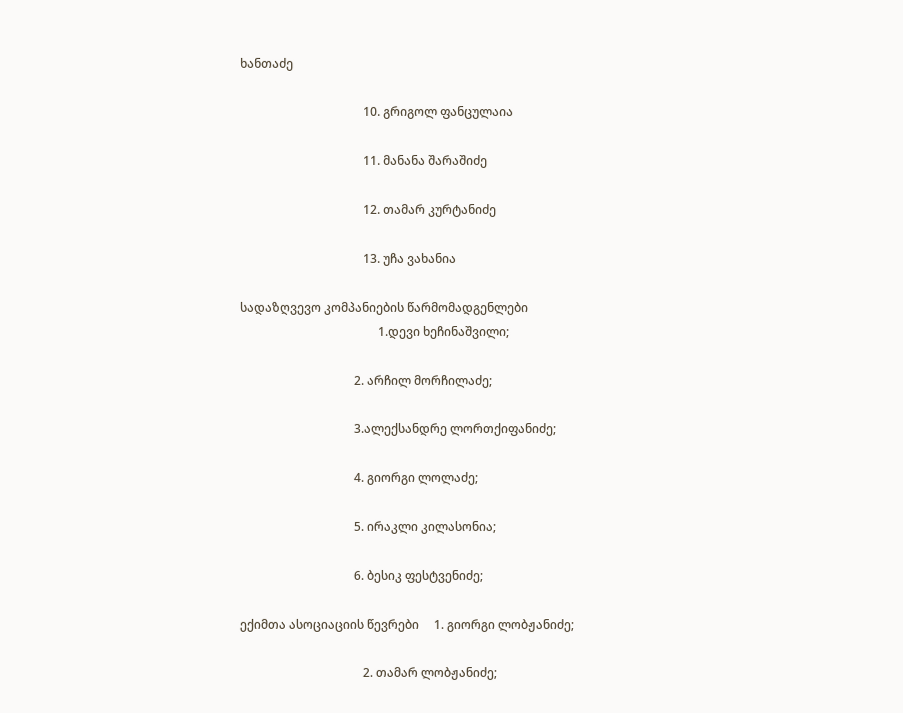ხანთაძე

                                         10. გრიგოლ ფანცულაია

                                         11. მანანა შარაშიძე

                                         12. თამარ კურტანიძე

                                         13. უჩა ვახანია

სადაზღვევო კომპანიების წარმომადგენლები
                                              1.დევი ხეჩინაშვილი;

                                      2. არჩილ მორჩილაძე;

                                      3.ალექსანდრე ლორთქიფანიძე;

                                      4. გიორგი ლოლაძე;

                                      5. ირაკლი კილასონია;

                                      6. ბესიკ ფესტვენიძე;

ექიმთა ასოციაციის წევრები     1. გიორგი ლობჟანიძე;

                                         2. თამარ ლობჟანიძე;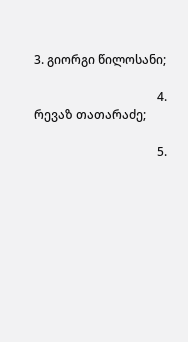3. გიორგი წილოსანი;

                                         4. რევაზ თათარაძე;

                                         5.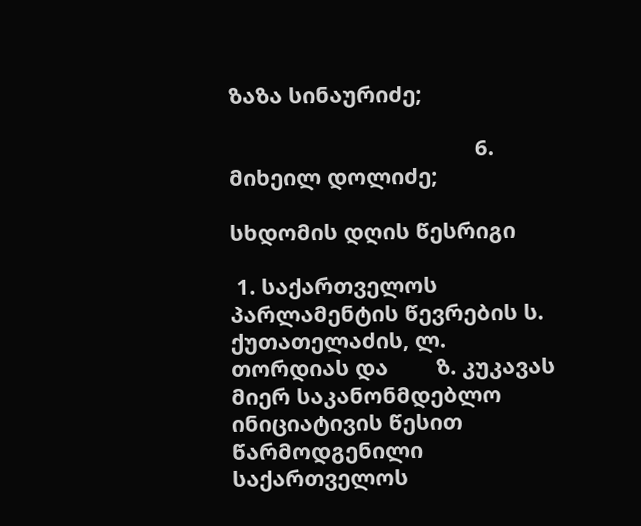ზაზა სინაურიძე;

                                         6. მიხეილ დოლიძე;

სხდომის დღის წესრიგი

 1. საქართველოს პარლამენტის წევრების ს. ქუთათელაძის, ლ. თორდიას და        ზ. კუკავას მიერ საკანონმდებლო ინიციატივის წესით წარმოდგენილი საქართველოს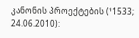კანონის პროექტების (¹1533; 24.06.2010):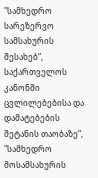"სამხედრო სარეზერვო სამსახურის შესახებ”, საქართველოს კანონში ცვლილებებისა და დამატებების შეტანის თაობაზე”, "სამხედრო მოსამსახურის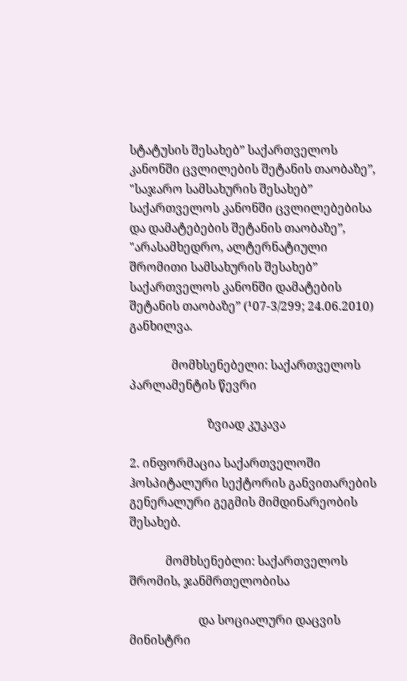სტატუსის შესახებ” საქართველოს კანონში ცვლილების შეტანის თაობაზე”, "საჯარო სამსახურის შესახებ” საქართველოს კანონში ცვლილებებისა და დამატებების შეტანის თაობაზე”, "არასამხედრო, ალტერნატიული შრომითი სამსახურის შესახებ” საქართველოს კანონში დამატების შეტანის თაობაზე” (¹07-3/299; 24.06.2010) განხილვა.

              მომხსენებელი: საქართველოს პარლამენტის წევრი

                          ზვიად კუკავა

2. ინფორმაცია საქართველოში ჰოსპიტალური სექტორის განვითარების გენერალური გეგმის მიმდინარეობის შესახებ.

            მომხსენებლი: საქართველოს შრომის, ჯანმრთელობისა

                       და სოციალური დაცვის მინისტრი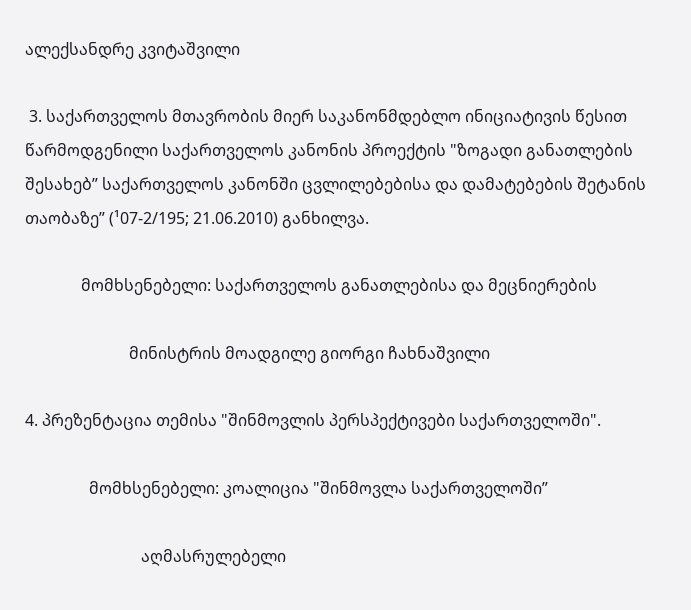ალექსანდრე კვიტაშვილი

 3. საქართველოს მთავრობის მიერ საკანონმდებლო ინიციატივის წესით წარმოდგენილი საქართველოს კანონის პროექტის "ზოგადი განათლების შესახებ” საქართველოს კანონში ცვლილებებისა და დამატებების შეტანის თაობაზე” (¹07-2/195; 21.06.2010) განხილვა.

              მომხსენებელი: საქართველოს განათლებისა და მეცნიერების

                          მინისტრის მოადგილე გიორგი ჩახნაშვილი

4. პრეზენტაცია თემისა "შინმოვლის პერსპექტივები საქართველოში".

                მომხსენებელი: კოალიცია "შინმოვლა საქართველოში”

                             აღმასრულებელი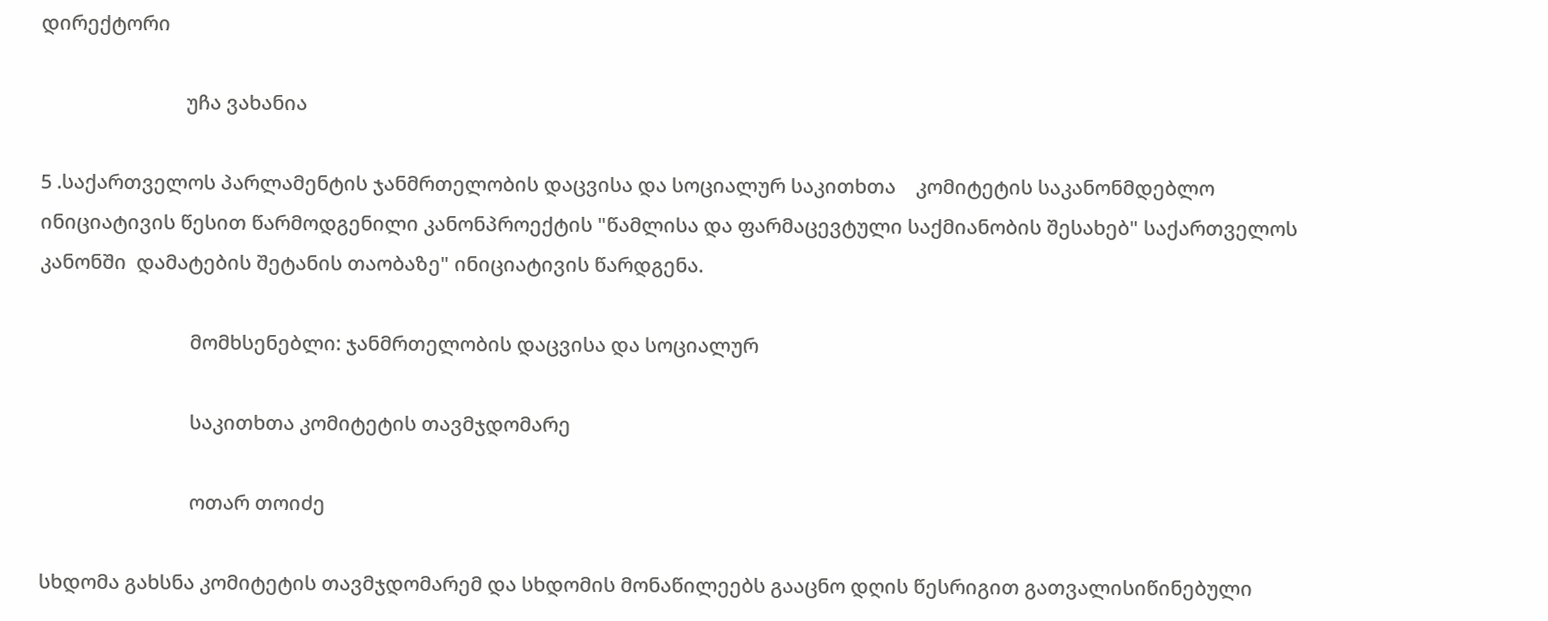დირექტორი

                             უჩა ვახანია

5 .საქართველოს პარლამენტის ჯანმრთელობის დაცვისა და სოციალურ საკითხთა    კომიტეტის საკანონმდებლო ინიციატივის წესით წარმოდგენილი კანონპროექტის "წამლისა და ფარმაცევტული საქმიანობის შესახებ" საქართველოს კანონში  დამატების შეტანის თაობაზე" ინიციატივის წარდგენა.

                              მომხსენებლი: ჯანმრთელობის დაცვისა და სოციალურ

                              საკითხთა კომიტეტის თავმჯდომარე

                              ოთარ თოიძე

სხდომა გახსნა კომიტეტის თავმჯდომარემ და სხდომის მონაწილეებს გააცნო დღის წესრიგით გათვალისიწინებული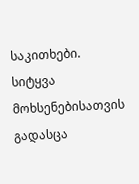საკითხები. სიტყვა მოხსენებისათვის გადასცა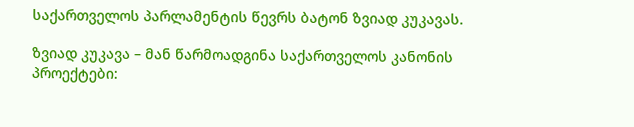საქართველოს პარლამენტის წევრს ბატონ ზვიად კუკავას.

ზვიად კუკავა – მან წარმოადგინა საქართველოს კანონის პროექტები: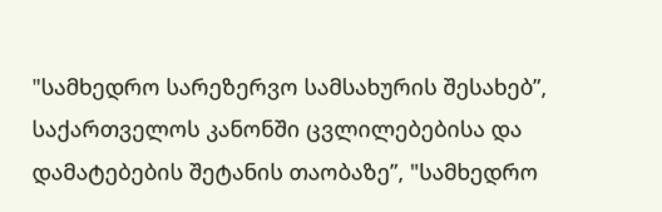"სამხედრო სარეზერვო სამსახურის შესახებ”, საქართველოს კანონში ცვლილებებისა და დამატებების შეტანის თაობაზე”, "სამხედრო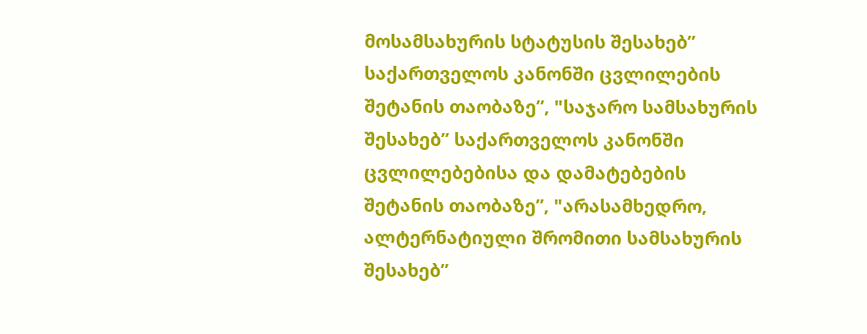მოსამსახურის სტატუსის შესახებ” საქართველოს კანონში ცვლილების შეტანის თაობაზე”, "საჯარო სამსახურის შესახებ” საქართველოს კანონში ცვლილებებისა და დამატებების შეტანის თაობაზე”, "არასამხედრო, ალტერნატიული შრომითი სამსახურის შესახებ”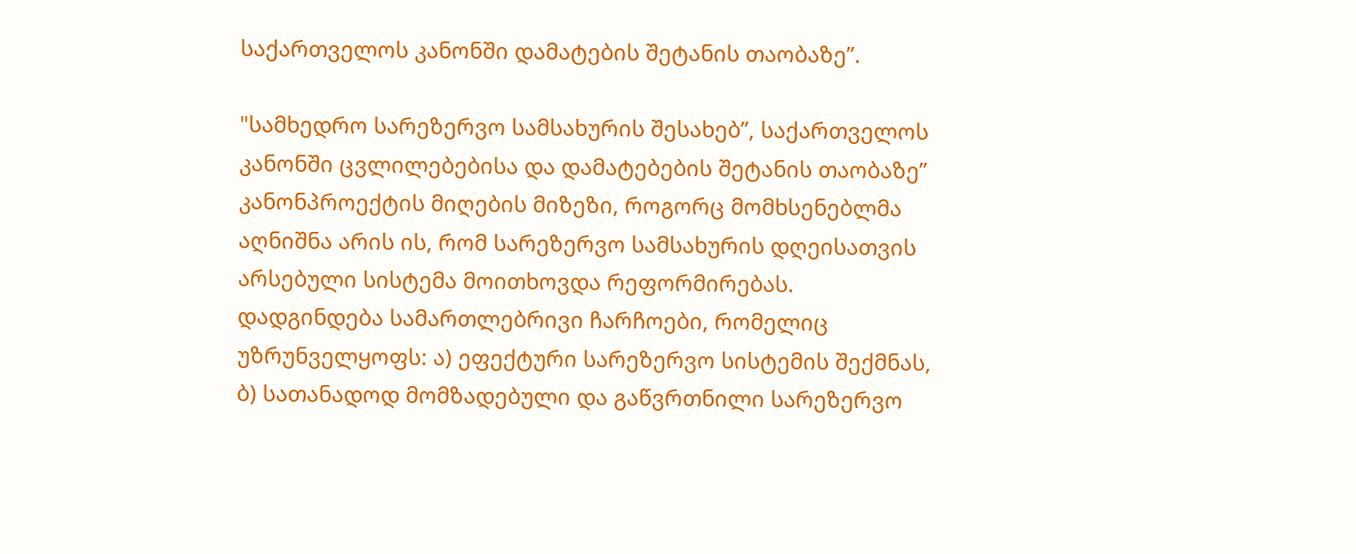საქართველოს კანონში დამატების შეტანის თაობაზე”.

"სამხედრო სარეზერვო სამსახურის შესახებ”, საქართველოს კანონში ცვლილებებისა და დამატებების შეტანის თაობაზე” კანონპროექტის მიღების მიზეზი, როგორც მომხსენებლმა აღნიშნა არის ის, რომ სარეზერვო სამსახურის დღეისათვის არსებული სისტემა მოითხოვდა რეფორმირებას. დადგინდება სამართლებრივი ჩარჩოები, რომელიც უზრუნველყოფს: ა) ეფექტური სარეზერვო სისტემის შექმნას, ბ) სათანადოდ მომზადებული და გაწვრთნილი სარეზერვო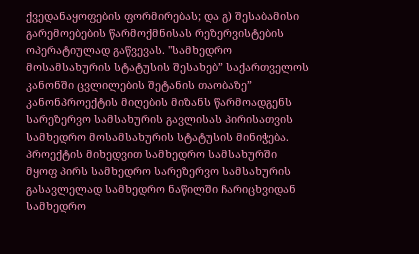ქვედანაყოფების ფორმირებას; და გ) შესაბამისი გარემოებების წარმოქმნისას რეზერვისტების ოპერატიულად გაწვევას. "სამხედრო მოსამსახურის სტატუსის შესახებ” საქართველოს კანონში ცვლილების შეტანის თაობაზე” კანონპროექტის მიღების მიზანს წარმოადგენს სარეზერვო სამსახურის გავლისას პირისათვის სამხედრო მოსამსახურის სტატუსის მინიჭება. პროექტის მიხედვით სამხედრო სამსახურში მყოფ პირს სამხედრო სარეზერვო სამსახურის გასავლელად სამხედრო ნაწილში ჩარიცხვიდან სამხედრო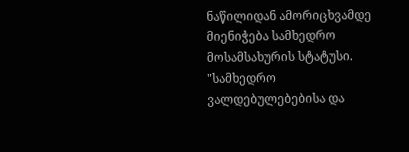ნაწილიდან ამორიცხვამდე მიენიჭება სამხედრო მოსამსახურის სტატუსი. "სამხედრო ვალდებულებებისა და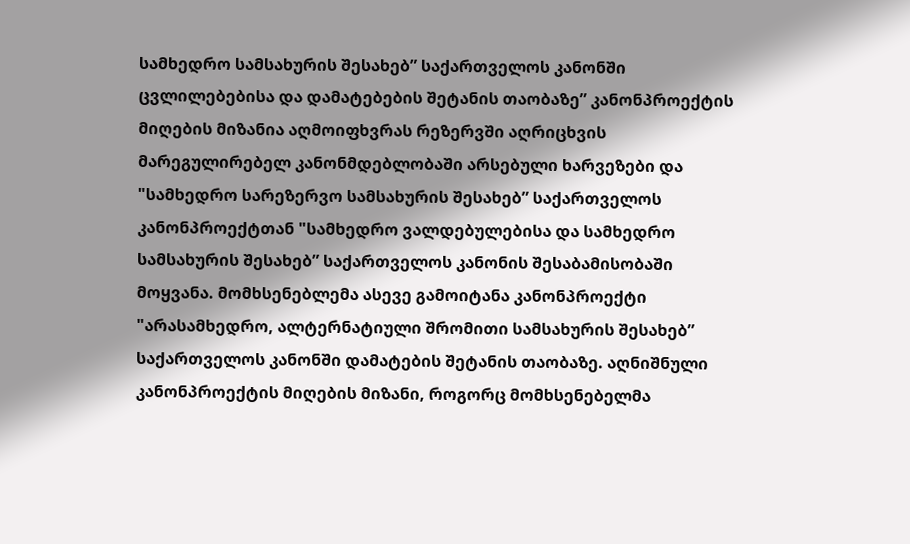სამხედრო სამსახურის შესახებ” საქართველოს კანონში ცვლილებებისა და დამატებების შეტანის თაობაზე” კანონპროექტის მიღების მიზანია აღმოიფხვრას რეზერვში აღრიცხვის მარეგულირებელ კანონმდებლობაში არსებული ხარვეზები და "სამხედრო სარეზერვო სამსახურის შესახებ” საქართველოს კანონპროექტთან "სამხედრო ვალდებულებისა და სამხედრო სამსახურის შესახებ” საქართველოს კანონის შესაბამისობაში მოყვანა. მომხსენებლემა ასევე გამოიტანა კანონპროექტი "არასამხედრო, ალტერნატიული შრომითი სამსახურის შესახებ” საქართველოს კანონში დამატების შეტანის თაობაზე. აღნიშნული კანონპროექტის მიღების მიზანი, როგორც მომხსენებელმა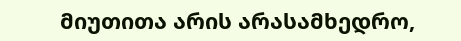მიუთითა არის არასამხედრო,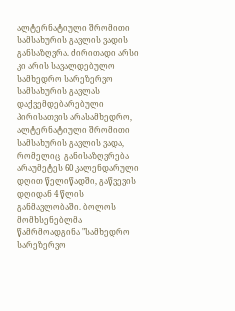ალტერნატიული შრომითი სამსახურის გავლის ვადის განსაზღვრა. ძირითადი არსი კი არის სავალდებულო სამხედრო სარეზერვო სამსახურის გავლას დაქვემდებარებული პირისათვის არასამხედრო, ალტერნატიული შრომითი სამსახურის გავლის ვადა, რომელიც  განისაზღვრება არაუმეტეს 60 კალენდარული დღით წელიწადში, გაწვევის დღიდან 4 წლის განმავლობაში. ბოლოს მომხსენებლმა წამრმოადგინა "სამხედრო სარეზერვო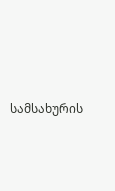სამსახურის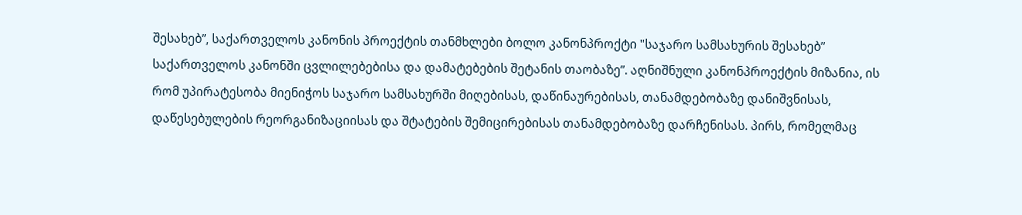შესახებ”, საქართველოს კანონის პროექტის თანმხლები ბოლო კანონპროქტი "საჯარო სამსახურის შესახებ” საქართველოს კანონში ცვლილებებისა და დამატებების შეტანის თაობაზე”. აღნიშნული კანონპროექტის მიზანია, ის რომ უპირატესობა მიენიჭოს საჯარო სამსახურში მიღებისას, დაწინაურებისას, თანამდებობაზე დანიშვნისას, დაწესებულების რეორგანიზაციისას და შტატების შემიცირებისას თანამდებობაზე დარჩენისას. პირს, რომელმაც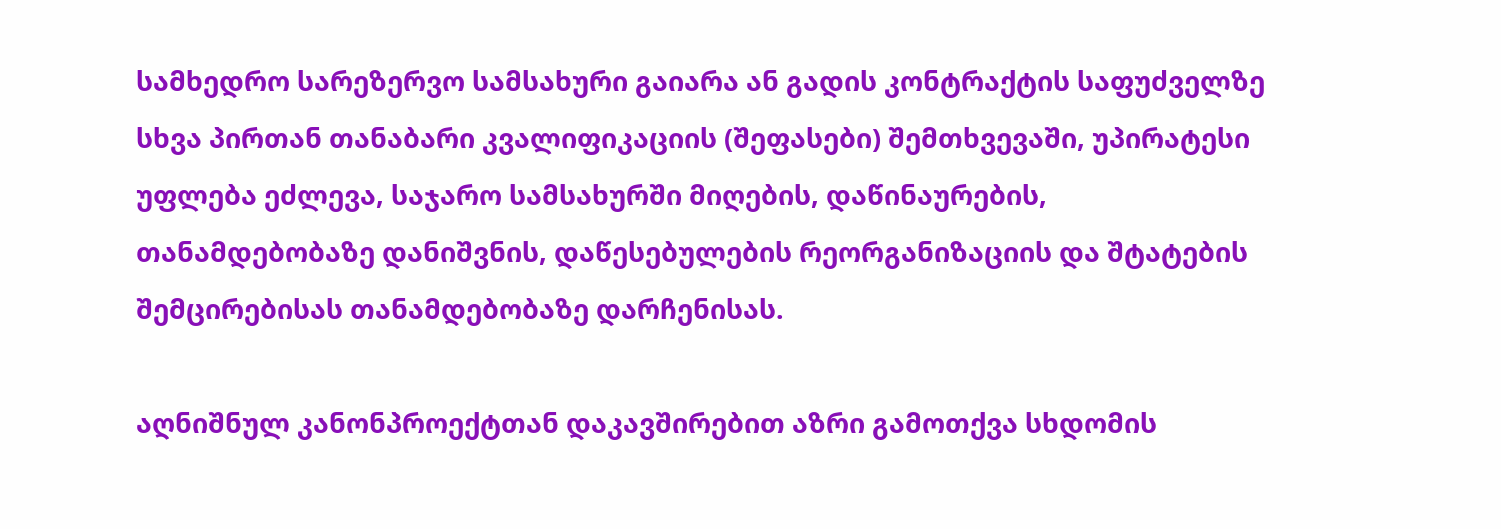სამხედრო სარეზერვო სამსახური გაიარა ან გადის კონტრაქტის საფუძველზე სხვა პირთან თანაბარი კვალიფიკაციის (შეფასები) შემთხვევაში, უპირატესი უფლება ეძლევა, საჯარო სამსახურში მიღების, დაწინაურების, თანამდებობაზე დანიშვნის, დაწესებულების რეორგანიზაციის და შტატების შემცირებისას თანამდებობაზე დარჩენისას.

აღნიშნულ კანონპროექტთან დაკავშირებით აზრი გამოთქვა სხდომის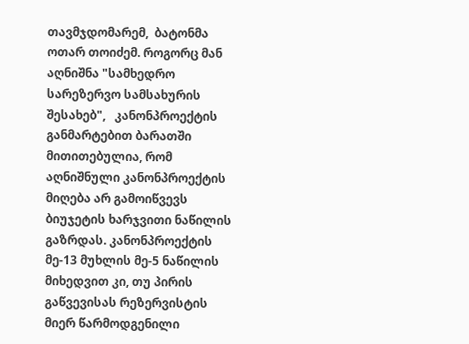თავმჯდომარემ,  ბატონმა ოთარ თოიძემ. როგორც მან აღნიშნა "სამხედრო სარეზერვო სამსახურის შესახებ",   კანონპროექტის განმარტებით ბარათში მითითებულია, რომ აღნიშნული კანონპროექტის მიღება არ გამოიწვევს ბიუჯეტის ხარჯვითი ნაწილის გაზრდას. კანონპროექტის მე-13 მუხლის მე-5 ნაწილის მიხედვით კი, თუ პირის  გაწვევისას რეზერვისტის მიერ წარმოდგენილი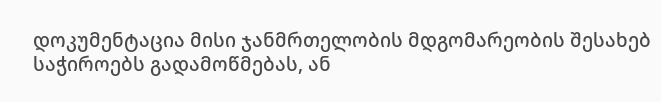დოკუმენტაცია მისი ჯანმრთელობის მდგომარეობის შესახებ საჭიროებს გადამოწმებას, ან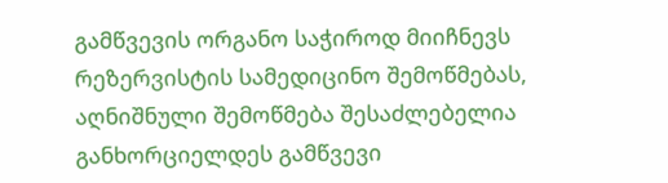გამწვევის ორგანო საჭიროდ მიიჩნევს რეზერვისტის სამედიცინო შემოწმებას, აღნიშნული შემოწმება შესაძლებელია განხორციელდეს გამწვევი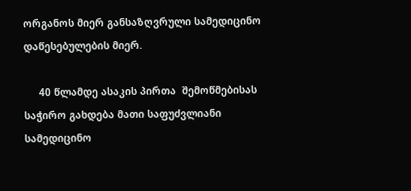ორგანოს მიერ განსაზღვრული სამედიცინო დაწესებულების მიერ.

     40 წლამდე ასაკის პირთა  შემოწმებისას  საჭირო გახდება მათი საფუძვლიანი სამედიცინო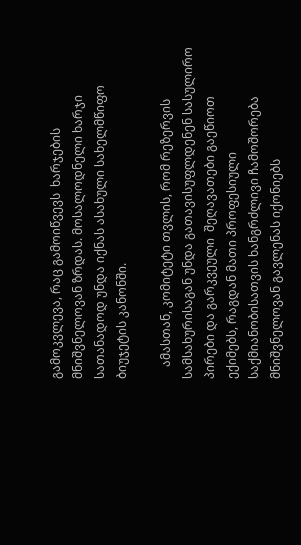გამოკვლევა, რაც გამოიწვევს  ხარჯების მნიშვნელოვან ზრდას. მოსალოდნელი ხარჯი სათანადოდ უნდა იქნას ასახული სახელმწიფო ბიუჯეტის კანონში.

    ამასთან, კომიტეტი თვლის, რომ რეზერვის სამსახურისაგან უნდა გათავისუფლდენენ სასულირო პირები და გარკვეული  შეღავათები გაეწიოთ ექიმებს, რაგდან მათი პროფესიული საქმიანობისათვის ხანგრძლივი ჩამოშორება   მნიშვნელოვან გავლენას იქონიებს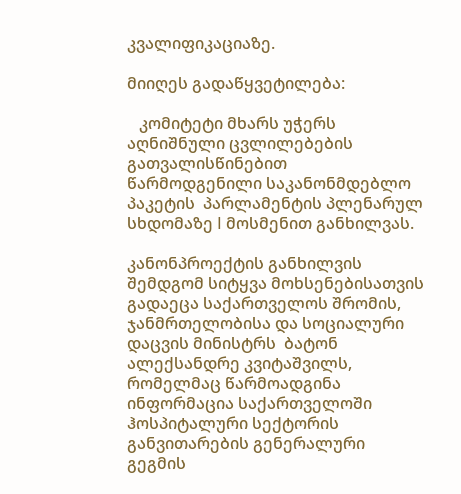კვალიფიკაციაზე.

მიიღეს გადაწყვეტილება:

   კომიტეტი მხარს უჭერს აღნიშნული ცვლილებების გათვალისწინებით წარმოდგენილი საკანონმდებლო პაკეტის  პარლამენტის პლენარულ სხდომაზე I მოსმენით განხილვას.

კანონპროექტის განხილვის შემდგომ სიტყვა მოხსენებისათვის გადაეცა საქართველოს შრომის, ჯანმრთელობისა და სოციალური დაცვის მინისტრს  ბატონ ალექსანდრე კვიტაშვილს, რომელმაც წარმოადგინა ინფორმაცია საქართველოში ჰოსპიტალური სექტორის განვითარების გენერალური გეგმის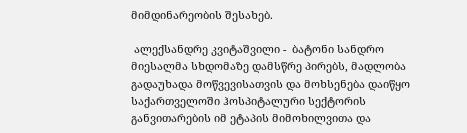მიმდინარეობის შესახებ.

 ალექსანდრე კვიტაშვილი -  ბატონი სანდრო მიესალმა სხდომაზე დამსწრე პირებს, მადლობა გადაუხადა მოწვევისათვის და მოხსენება დაიწყო საქართველოში ჰოსპიტალური სექტორის განვითარების იმ ეტაპის მიმოხილვითა და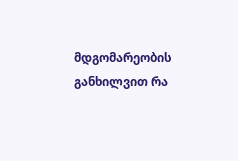მდგომარეობის განხილვით რა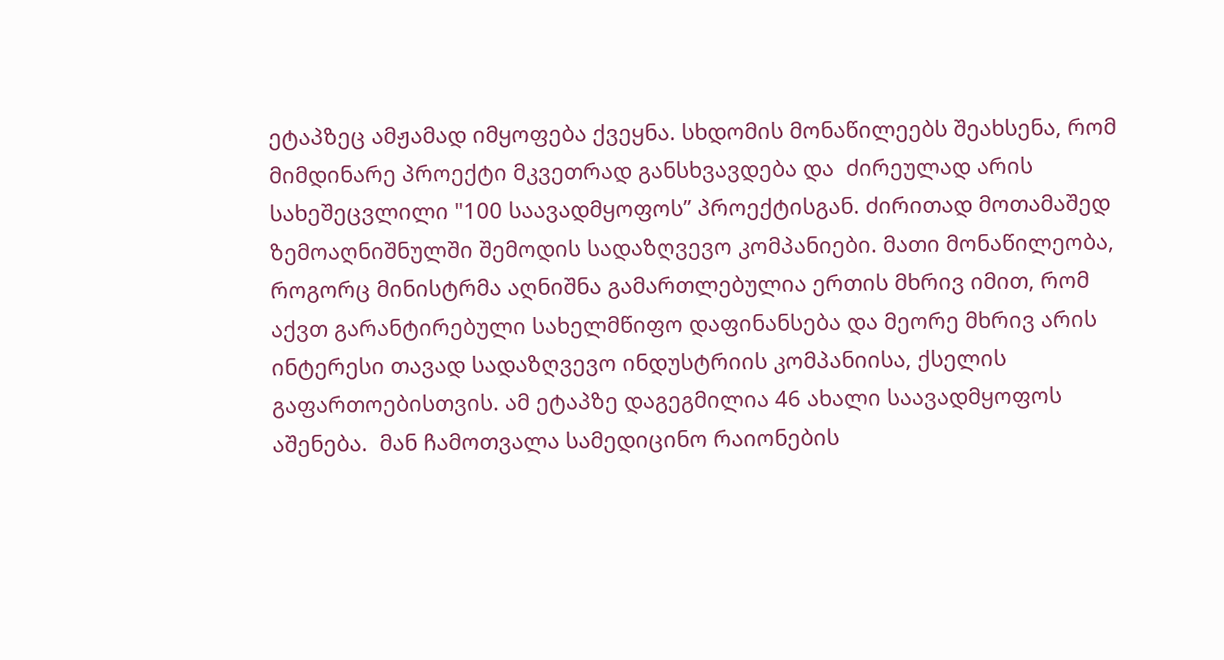ეტაპზეც ამჟამად იმყოფება ქვეყნა. სხდომის მონაწილეებს შეახსენა, რომ  მიმდინარე პროექტი მკვეთრად განსხვავდება და  ძირეულად არის სახეშეცვლილი "100 საავადმყოფოს” პროექტისგან. ძირითად მოთამაშედ ზემოაღნიშნულში შემოდის სადაზღვევო კომპანიები. მათი მონაწილეობა, როგორც მინისტრმა აღნიშნა გამართლებულია ერთის მხრივ იმით, რომ აქვთ გარანტირებული სახელმწიფო დაფინანსება და მეორე მხრივ არის ინტერესი თავად სადაზღვევო ინდუსტრიის კომპანიისა, ქსელის გაფართოებისთვის. ამ ეტაპზე დაგეგმილია 46 ახალი საავადმყოფოს აშენება.  მან ჩამოთვალა სამედიცინო რაიონების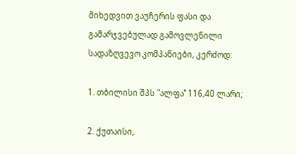მიხედვით ვაუჩერის ფასი და გამარჯვებულად გამოვლენილი სადაზღვევო კომპანიები, კერძოდ:

1. თბილისი შპს "ალფა’’ 116,40 ლარი;

2. ქუთაისი,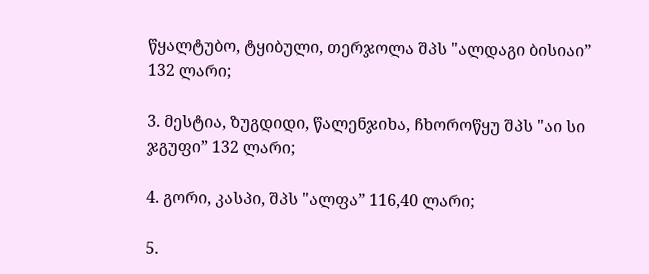წყალტუბო, ტყიბული, თერჯოლა შპს "ალდაგი ბისიაი” 132 ლარი;

3. მესტია, ზუგდიდი, წალენჯიხა, ჩხოროწყუ შპს "აი სი ჯგუფი” 132 ლარი;

4. გორი, კასპი, შპს "ალფა” 116,40 ლარი;

5.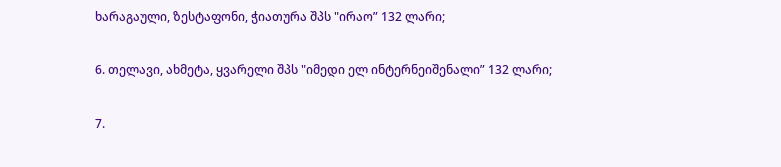ხარაგაული, ზესტაფონი, ჭიათურა შპს "ირაო” 132 ლარი;

6. თელავი, ახმეტა, ყვარელი შპს "იმედი ელ ინტერნეიშენალი” 132 ლარი;

7.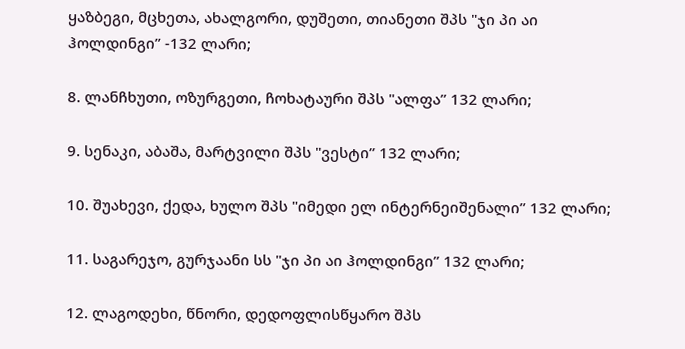ყაზბეგი, მცხეთა, ახალგორი, დუშეთი, თიანეთი შპს "ჯი პი აი ჰოლდინგი” -132 ლარი;

8. ლანჩხუთი, ოზურგეთი, ჩოხატაური შპს "ალფა’’ 132 ლარი;

9. სენაკი, აბაშა, მარტვილი შპს "ვესტი’’ 132 ლარი;

10. შუახევი, ქედა, ხულო შპს "იმედი ელ ინტერნეიშენალი’’ 132 ლარი;

11. საგარეჯო, გურჯაანი სს "ჯი პი აი ჰოლდინგი’’ 132 ლარი;

12. ლაგოდეხი, წნორი, დედოფლისწყარო შპს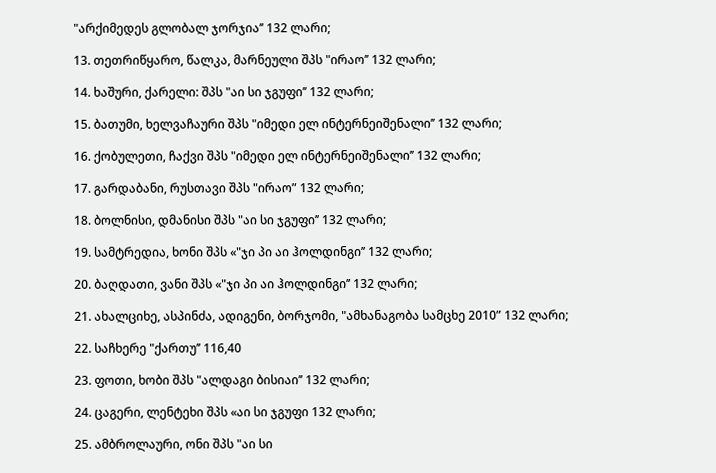"არქიმედეს გლობალ ჯორჯია’’ 132 ლარი;

13. თეთრიწყარო, წალკა, მარნეული შპს "ირაო’’ 132 ლარი;

14. ხაშური, ქარელი: შპს "აი სი ჯგუფი’’ 132 ლარი;

15. ბათუმი, ხელვაჩაური შპს "იმედი ელ ინტერნეიშენალი’’ 132 ლარი;

16. ქობულეთი, ჩაქვი შპს "იმედი ელ ინტერნეიშენალი’’ 132 ლარი;

17. გარდაბანი, რუსთავი შპს "ირაო” 132 ლარი;

18. ბოლნისი, დმანისი შპს "აი სი ჯგუფი’’ 132 ლარი;

19. სამტრედია, ხონი შპს «"ჯი პი აი ჰოლდინგი’’ 132 ლარი;

20. ბაღდათი, ვანი შპს «"ჯი პი აი ჰოლდინგი’’ 132 ლარი;

21. ახალციხე, ასპინძა, ადიგენი, ბორჯომი, "ამხანაგობა სამცხე 2010” 132 ლარი;

22. საჩხერე "ქართუ’’ 116,40

23. ფოთი, ხობი შპს "ალდაგი ბისიაი’’ 132 ლარი;

24. ცაგერი, ლენტეხი შპს «აი სი ჯგუფი 132 ლარი;

25. ამბროლაური, ონი შპს "აი სი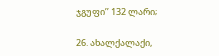ჯგუფი’’ 132 ლარი;

26. ახალქალაქი,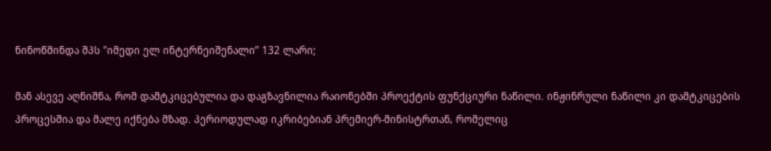ნინოწმინდა შპს "იმედი ელ ინტერნეიშენალი’’ 132 ლარი;

მან ასევე აღნიშნა, რომ დამტკიცებულია და დაგზავნილია რაიონებში პროექტის ფუნქციური ნაწილი. ინჟინრული ნაწილი კი დამტკიცების პროცესშია და მალე იქნება მზად. პერიოდულად იკრიბებიან პრემიერ-მინისტრთან, რომელიც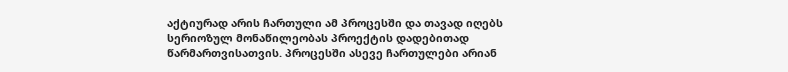აქტიურად არის ჩართული ამ პროცესში და თავად იღებს სერიოზულ მონაწილეობას პროექტის დადებითად წარმართვისათვის. პროცესში ასევე ჩართულები არიან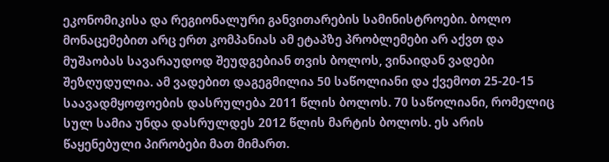ეკონომიკისა და რეგიონალური განვითარების სამინისტროები. ბოლო მონაცემებით არც ერთ კომპანიას ამ ეტაპზე პრობლემები არ აქვთ და მუშაობას სავარაუდოდ შეუდგებიან თვის ბოლოს, ვინაიდან ვადები შეზღუდულია. ამ ვადებით დაგეგმილია 50 საწოლიანი და ქვემოთ 25-20-15 საავადმყოფოების დასრულება 2011 წლის ბოლოს. 70 საწოლიანი, რომელიც სულ სამია უნდა დასრულდეს 2012 წლის მარტის ბოლოს. ეს არის წაყენებული პირობები მათ მიმართ.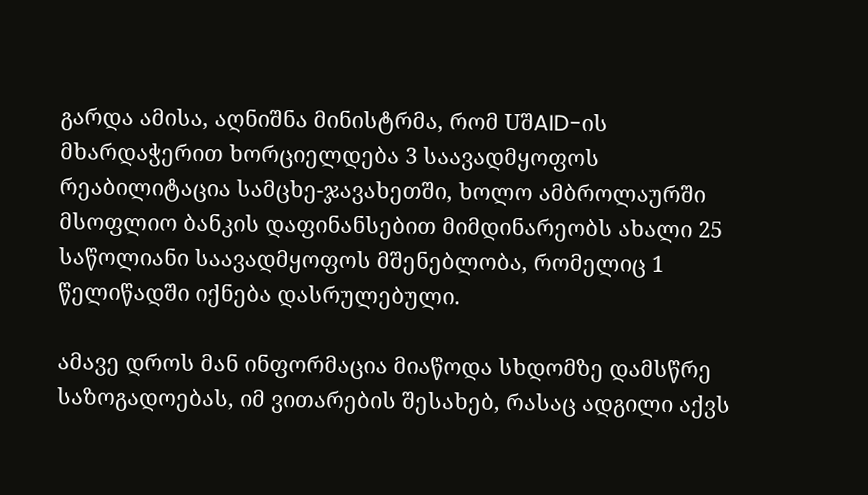გარდა ამისა, აღნიშნა მინისტრმა, რომ UშAID-ის მხარდაჭერით ხორციელდება 3 საავადმყოფოს რეაბილიტაცია სამცხე-ჯავახეთში, ხოლო ამბროლაურში მსოფლიო ბანკის დაფინანსებით მიმდინარეობს ახალი 25 საწოლიანი საავადმყოფოს მშენებლობა, რომელიც 1 წელიწადში იქნება დასრულებული.

ამავე დროს მან ინფორმაცია მიაწოდა სხდომზე დამსწრე საზოგადოებას, იმ ვითარების შესახებ, რასაც ადგილი აქვს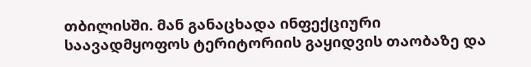თბილისში. მან განაცხადა ინფექციური საავადმყოფოს ტერიტორიის გაყიდვის თაობაზე და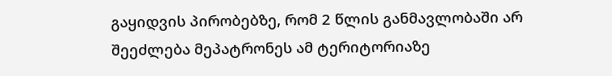გაყიდვის პირობებზე, რომ 2 წლის განმავლობაში არ შეეძლება მეპატრონეს ამ ტერიტორიაზე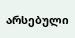არსებული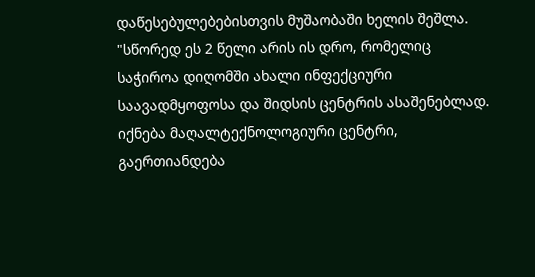დაწესებულებებისთვის მუშაობაში ხელის შეშლა. "სწორედ ეს 2 წელი არის ის დრო, რომელიც საჭიროა დიღომში ახალი ინფექციური საავადმყოფოსა და შიდსის ცენტრის ასაშენებლად. იქნება მაღალტექნოლოგიური ცენტრი, გაერთიანდება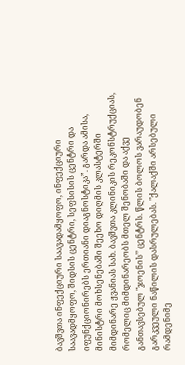ბავშვთა ინფექციური საავადამყოფო, ინფექციური საავადმყოფო, შიდსის ცენტრი, სეფსისის ცენტრი და იფუნქციონირებს ერთიანი დიაგნოსტიკა”. გარდა ამისა, მინისტრი მოხსენებაში შეეხო დიღმის კლასტერში მიმდინარე ჟვანიას სახ. ბავშვთა კლინიკის რეკონსტრუქციას, რომელიც მიმდინარეობს მთელ შენობაში და აქვე განთავსებულ "ჯოენის’’ ცენტრს. წლის ბოლოს ვარაუდობენ გარკვეული ნაწილის დასრულებას. "ქალაქში არსებული რამდენიმე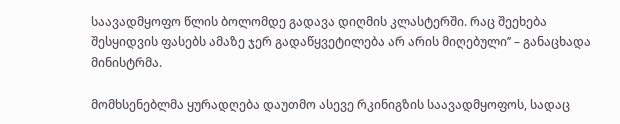საავადმყოფო წლის ბოლომდე გადავა დიღმის კლასტერში. რაც შეეხება შესყიდვის ფასებს ამაზე ჯერ გადაწყვეტილება არ არის მიღებული’’ – განაცხადა მინისტრმა.

მომხსენებლმა ყურადღება დაუთმო ასევე რკინიგზის საავადმყოფოს, სადაც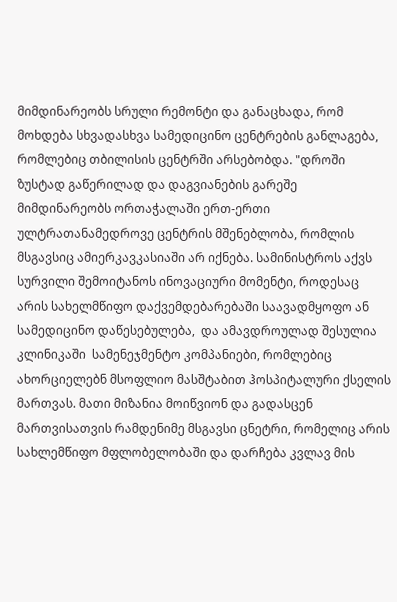მიმდინარეობს სრული რემონტი და განაცხადა, რომ მოხდება სხვადასხვა სამედიცინო ცენტრების განლაგება, რომლებიც თბილისის ცენტრში არსებობდა. "დროში ზუსტად გაწერილად და დაგვიანების გარეშე მიმდინარეობს ორთაჭალაში ერთ-ერთი ულტრათანამედროვე ცენტრის მშენებლობა, რომლის მსგავსიც ამიერკავკასიაში არ იქნება. სამინისტროს აქვს სურვილი შემოიტანოს ინოვაციური მომენტი, როდესაც არის სახელმწიფო დაქვემდებარებაში საავადმყოფო ან სამედიცინო დაწესებულება,  და ამავდროულად შესულია კლინიკაში  სამენეჯმენტო კომპანიები, რომლებიც ახორციელებნ მსოფლიო მასშტაბით ჰოსპიტალური ქსელის მართვას. მათი მიზანია მოიწვიონ და გადასცენ მართვისათვის რამდენიმე მსგავსი ცნეტრი, რომელიც არის სახლემწიფო მფლობელობაში და დარჩება კვლავ მის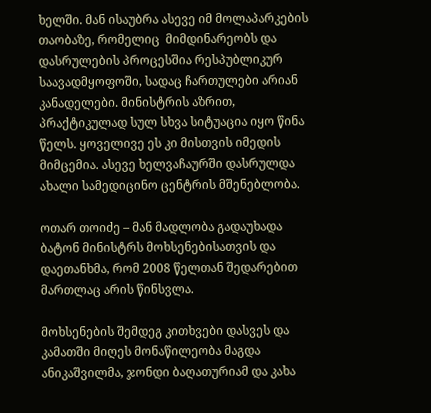ხელში. მან ისაუბრა ასევე იმ მოლაპარკების თაობაზე, რომელიც  მიმდინარეობს და დასრულების პროცესშია რესპუბლიკურ საავადმყოფოში, სადაც ჩართულები არიან კანადელები. მინისტრის აზრით, პრაქტიკულად სულ სხვა სიტუაცია იყო წინა წელს. ყოველივე ეს კი მისთვის იმედის მიმცემია. ასევე ხელვაჩაურში დასრულდა ახალი სამედიცინო ცენტრის მშენებლობა.

ოთარ თოიძე – მან მადლობა გადაუხადა ბატონ მინისტრს მოხსენებისათვის და დაეთანხმა, რომ 2008 წელთან შედარებით მართლაც არის წინსვლა.

მოხსენების შემდეგ კითხვები დასვეს და კამათში მიღეს მონაწილეობა მაგდა ანიკაშვილმა, ჯონდი ბაღათურიამ და კახა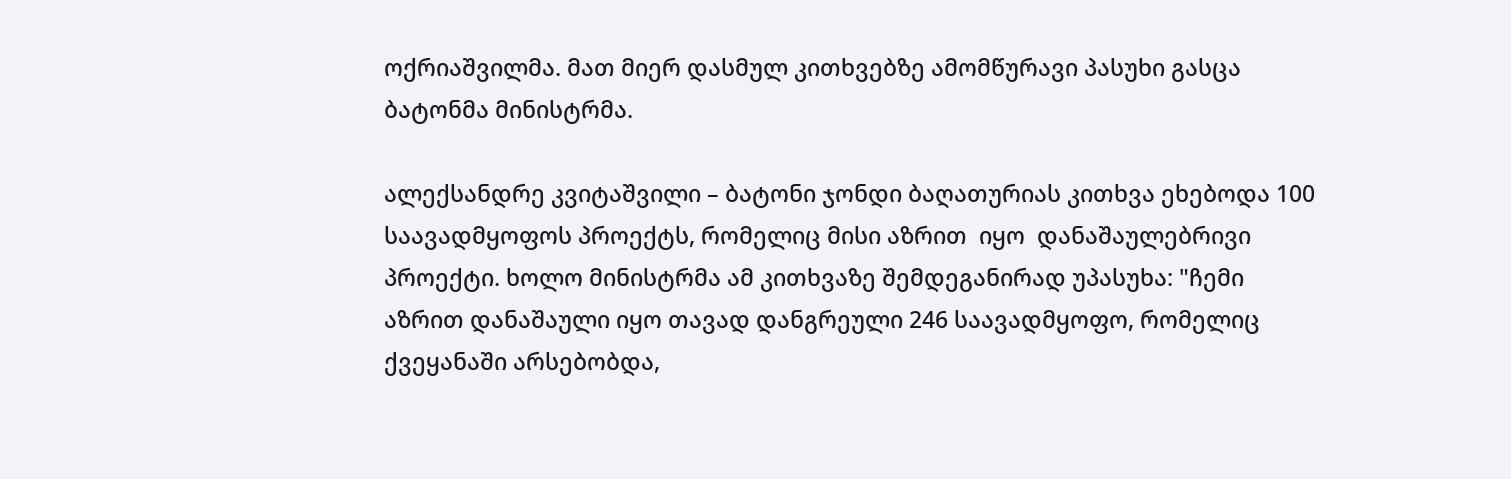ოქრიაშვილმა. მათ მიერ დასმულ კითხვებზე ამომწურავი პასუხი გასცა ბატონმა მინისტრმა.

ალექსანდრე კვიტაშვილი – ბატონი ჯონდი ბაღათურიას კითხვა ეხებოდა 100 საავადმყოფოს პროექტს, რომელიც მისი აზრით  იყო  დანაშაულებრივი პროექტი. ხოლო მინისტრმა ამ კითხვაზე შემდეგანირად უპასუხა: "ჩემი აზრით დანაშაული იყო თავად დანგრეული 246 საავადმყოფო, რომელიც ქვეყანაში არსებობდა,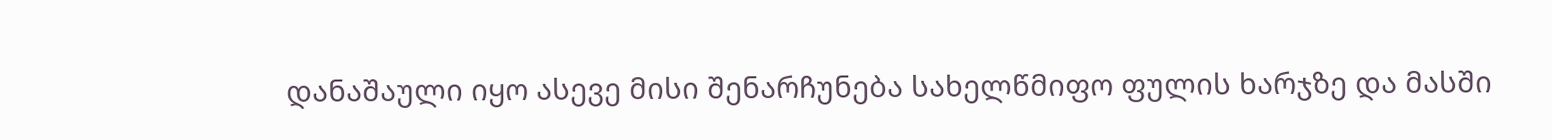დანაშაული იყო ასევე მისი შენარჩუნება სახელწმიფო ფულის ხარჯზე და მასში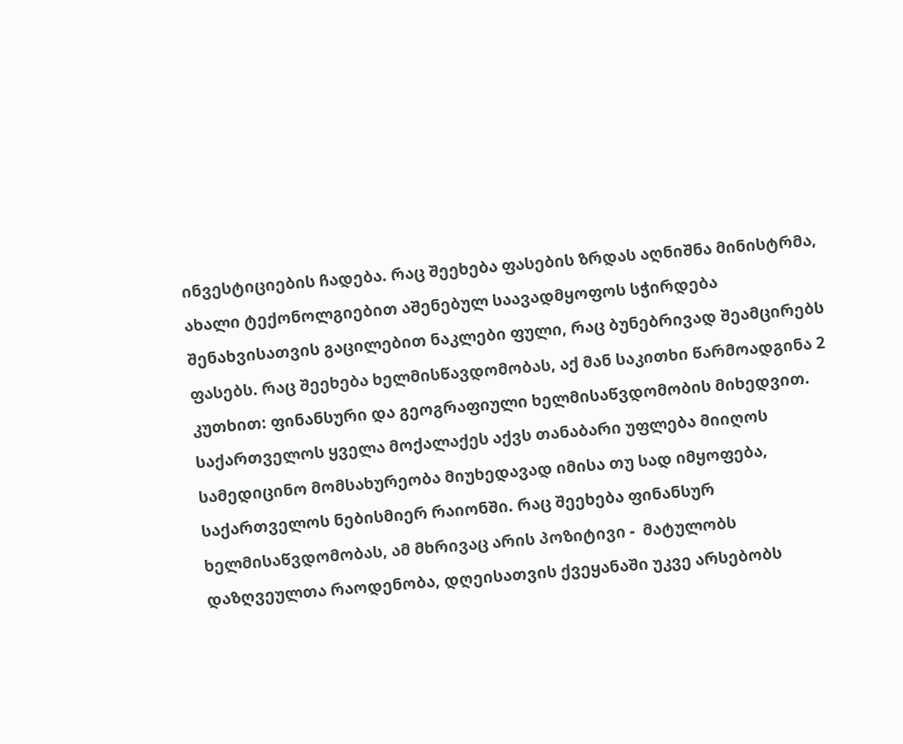ინვესტიციების ჩადება. რაც შეეხება ფასების ზრდას აღნიშნა მინისტრმა, ახალი ტექონოლგიებით აშენებულ საავადმყოფოს სჭირდება შენახვისათვის გაცილებით ნაკლები ფული, რაც ბუნებრივად შეამცირებს ფასებს. რაც შეეხება ხელმისწავდომობას, აქ მან საკითხი წარმოადგინა 2 კუთხით: ფინანსური და გეოგრაფიული ხელმისაწვდომობის მიხედვით. საქართველოს ყველა მოქალაქეს აქვს თანაბარი უფლება მიიღოს სამედიცინო მომსახურეობა მიუხედავად იმისა თუ სად იმყოფება, საქართველოს ნებისმიერ რაიონში. რაც შეეხება ფინანსურ ხელმისაწვდომობას, ამ მხრივაც არის პოზიტივი -  მატულობს დაზღვეულთა რაოდენობა, დღეისათვის ქვეყანაში უკვე არსებობს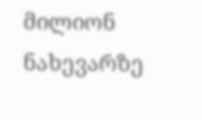მილიონ ნახევარზე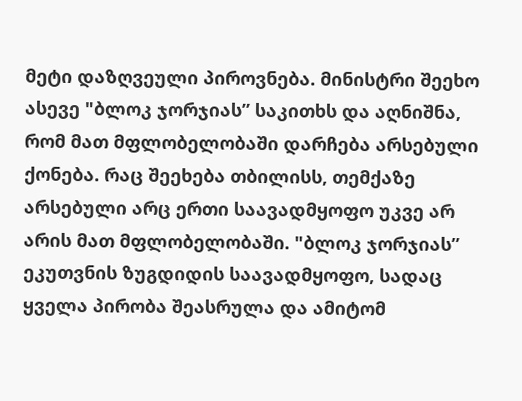მეტი დაზღვეული პიროვნება. მინისტრი შეეხო ასევე "ბლოკ ჯორჯიას” საკითხს და აღნიშნა, რომ მათ მფლობელობაში დარჩება არსებული ქონება. რაც შეეხება თბილისს, თემქაზე არსებული არც ერთი საავადმყოფო უკვე არ არის მათ მფლობელობაში. "ბლოკ ჯორჯიას” ეკუთვნის ზუგდიდის საავადმყოფო, სადაც ყველა პირობა შეასრულა და ამიტომ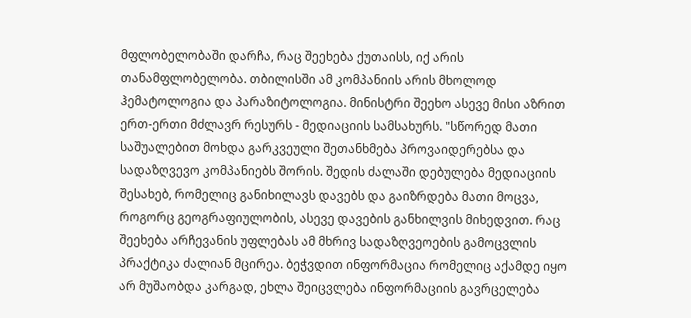მფლობელობაში დარჩა, რაც შეეხება ქუთაისს, იქ არის თანამფლობელობა. თბილისში ამ კომპანიის არის მხოლოდ ჰემატოლოგია და პარაზიტოლოგია. მინისტრი შეეხო ასევე მისი აზრით ერთ-ერთი მძლავრ რესურს - მედიაციის სამსახურს. "სწორედ მათი საშუალებით მოხდა გარკვეული შეთანხმება პროვაიდერებსა და სადაზღვევო კომპანიებს შორის. შედის ძალაში დებულება მედიაციის შესახებ, რომელიც განიხილავს დავებს და გაიზრდება მათი მოცვა, როგორც გეოგრაფიულობის, ასევე დავების განხილვის მიხედვით. რაც შეეხება არჩევანის უფლებას ამ მხრივ სადაზღვეოების გამოცვლის პრაქტიკა ძალიან მცირეა. ბეჭვდით ინფორმაცია რომელიც აქამდე იყო არ მუშაობდა კარგად, ეხლა შეიცვლება ინფორმაციის გავრცელება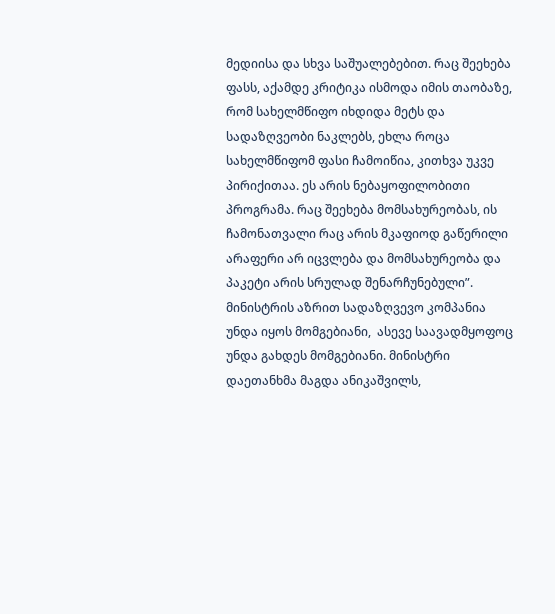მედიისა და სხვა საშუალებებით. რაც შეეხება ფასს, აქამდე კრიტიკა ისმოდა იმის თაობაზე, რომ სახელმწიფო იხდიდა მეტს და სადაზღვეობი ნაკლებს, ეხლა როცა სახელმწიფომ ფასი ჩამოიწია, კითხვა უკვე პირიქითაა. ეს არის ნებაყოფილობითი პროგრამა. რაც შეეხება მომსახურეობას, ის ჩამონათვალი რაც არის მკაფიოდ გაწერილი არაფერი არ იცვლება და მომსახურეობა და პაკეტი არის სრულად შენარჩუნებული”. მინისტრის აზრით სადაზღვევო კომპანია უნდა იყოს მომგებიანი,  ასევე საავადმყოფოც უნდა გახდეს მომგებიანი. მინისტრი დაეთანხმა მაგდა ანიკაშვილს,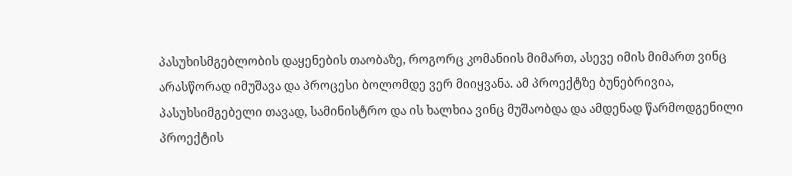პასუხისმგებლობის დაყენების თაობაზე, როგორც კომანიის მიმართ, ასევე იმის მიმართ ვინც არასწორად იმუშავა და პროცესი ბოლომდე ვერ მიიყვანა. ამ პროექტზე ბუნებრივია, პასუხსიმგებელი თავად, სამინისტრო და ის ხალხია ვინც მუშაობდა და ამდენად წარმოდგენილი პროექტის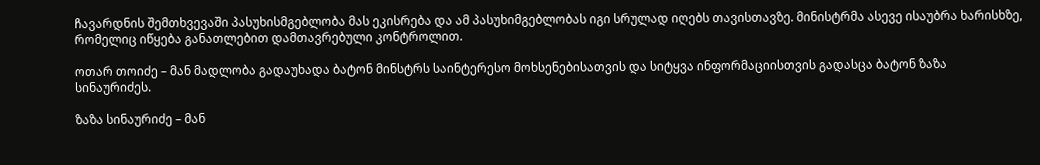ჩავარდნის შემთხვევაში პასუხისმგებლობა მას ეკისრება და ამ პასუხიმგებლობას იგი სრულად იღებს თავისთავზე. მინისტრმა ასევე ისაუბრა ხარისხზე, რომელიც იწყება განათლებით დამთავრებული კონტროლით.

ოთარ თოიძე – მან მადლობა გადაუხადა ბატონ მინსტრს საინტერესო მოხსენებისათვის და სიტყვა ინფორმაციისთვის გადასცა ბატონ ზაზა სინაურიძეს.

ზაზა სინაურიძე – მან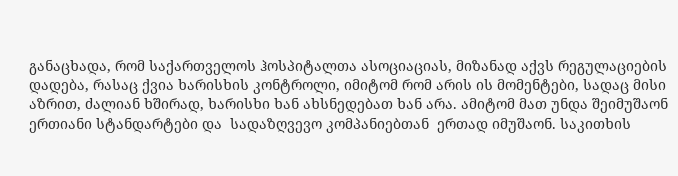განაცხადა, რომ საქართველოს ჰოსპიტალთა ასოციაციას, მიზანად აქვს რეგულაციების დადება, რასაც ქვია ხარისხის კონტროლი, იმიტომ რომ არის ის მომენტები, სადაც მისი აზრით, ძალიან ხშირად, ხარისხი ხან ახსნედებათ ხან არა. ამიტომ მათ უნდა შეიმუშაონ ერთიანი სტანდარტები და  სადაზღვევო კომპანიებთან  ერთად იმუშაონ. საკითხის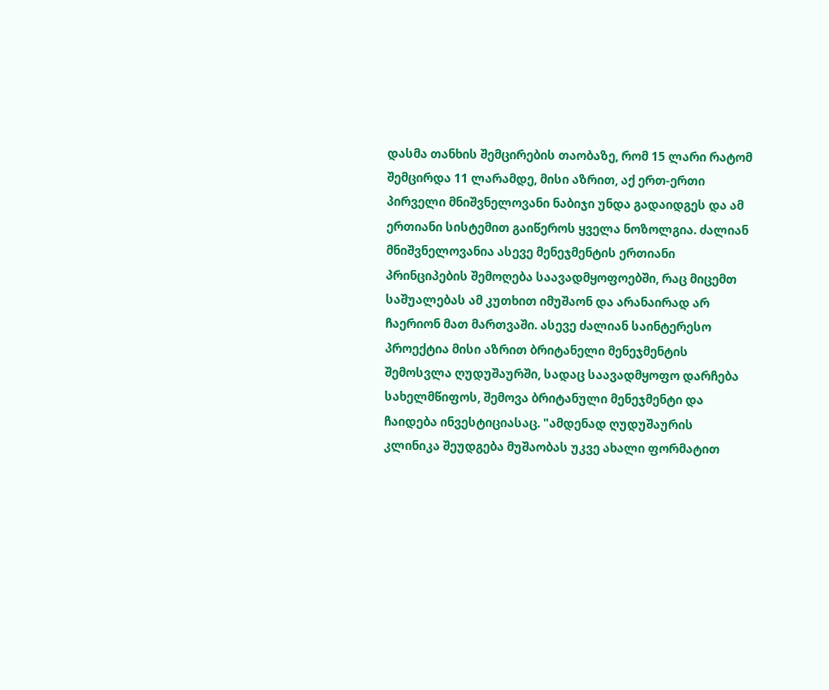დასმა თანხის შემცირების თაობაზე, რომ 15 ლარი რატომ შემცირდა 11 ლარამდე, მისი აზრით, აქ ერთ-ერთი პირველი მნიშვნელოვანი ნაბიჯი უნდა გადაიდგეს და ამ ერთიანი სისტემით გაიწეროს ყველა ნოზოლგია. ძალიან მნიშვნელოვანია ასევე მენეჯმენტის ერთიანი პრინციპების შემოღება საავადმყოფოებში, რაც მიცემთ საშუალებას ამ კუთხით იმუშაონ და არანაირად არ ჩაერიონ მათ მართვაში. ასევე ძალიან საინტერესო პროექტია მისი აზრით ბრიტანელი მენეჯმენტის შემოსვლა ღუდუშაურში, სადაც საავადმყოფო დარჩება სახელმწიფოს, შემოვა ბრიტანული მენეჯმენტი და ჩაიდება ინვესტიციასაც. "ამდენად ღუდუშაურის კლინიკა შეუდგება მუშაობას უკვე ახალი ფორმატით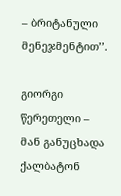– ბრიტანული მენეჯმენტით’’.

გიორგი წერეთელი – მან განუცხადა ქალბატონ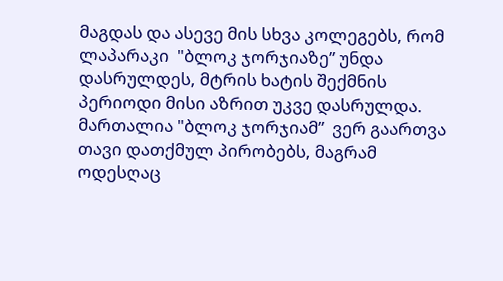მაგდას და ასევე მის სხვა კოლეგებს, რომ ლაპარაკი  "ბლოკ ჯორჯიაზე” უნდა დასრულდეს, მტრის ხატის შექმნის პერიოდი მისი აზრით უკვე დასრულდა. მართალია "ბლოკ ჯორჯიამ”  ვერ გაართვა თავი დათქმულ პირობებს, მაგრამ ოდესღაც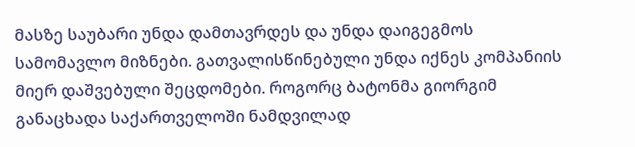მასზე საუბარი უნდა დამთავრდეს და უნდა დაიგეგმოს სამომავლო მიზნები. გათვალისწინებული უნდა იქნეს კომპანიის მიერ დაშვებული შეცდომები. როგორც ბატონმა გიორგიმ განაცხადა საქართველოში ნამდვილად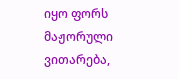იყო ფორს მაჟორული ვითარება,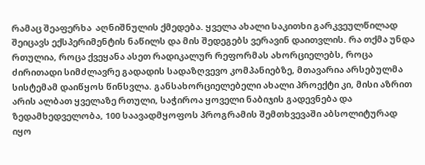რამაც შეაფერხა  აღნიშნულის ქმედება. ყველა ახალი საკითხი გარკვეულწილად შეიცავს ექსპერიმენტის ნაწილს და მის შედეგებს ვერავინ დაითვლის. რა თქმა უნდა რთულია, როცა ქვეყანა ასეთ რადიკალურ რეფორმას ახორციელებს, როცა ძირითადი სიმძლავრე გადადის სადაზღვევო კომპანიებზე, მთავარია არსებულმა სისტემამ დაიწყოს წინსვლა. განსახორციელებელი ახალი პროექტი კი, მისი აზრით არის ალბათ ყველაზე რთული, საჭიროა ყოველი ნაბიჯის გადევნება და ზედამხედველობა, 100 საავადმყოფოს პროგრამის შემთხვევაში აბსოლიტურად იყო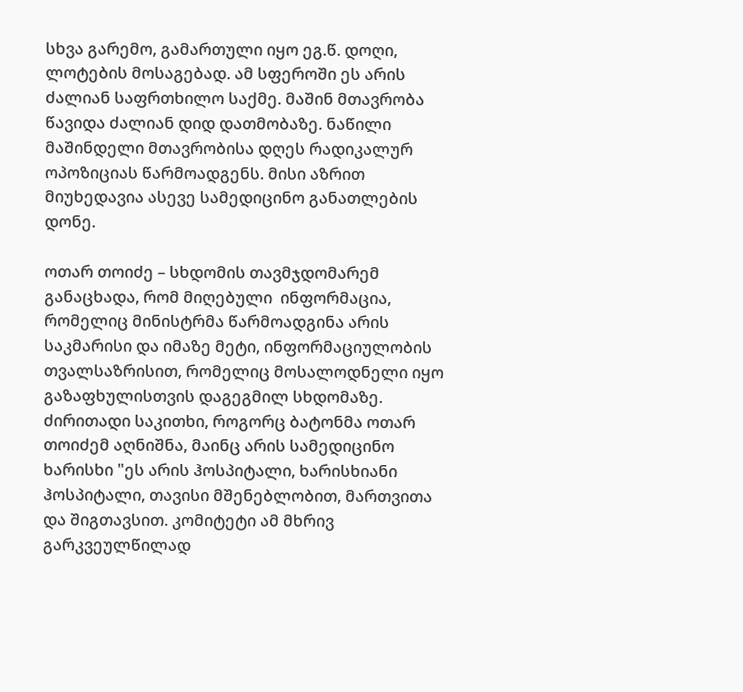სხვა გარემო, გამართული იყო ეგ.წ. დოღი, ლოტების მოსაგებად. ამ სფეროში ეს არის ძალიან საფრთხილო საქმე. მაშინ მთავრობა წავიდა ძალიან დიდ დათმობაზე. ნაწილი მაშინდელი მთავრობისა დღეს რადიკალურ ოპოზიციას წარმოადგენს. მისი აზრით მიუხედავია ასევე სამედიცინო განათლების დონე.

ოთარ თოიძე – სხდომის თავმჯდომარემ განაცხადა, რომ მიღებული  ინფორმაცია, რომელიც მინისტრმა წარმოადგინა არის საკმარისი და იმაზე მეტი, ინფორმაციულობის თვალსაზრისით, რომელიც მოსალოდნელი იყო გაზაფხულისთვის დაგეგმილ სხდომაზე. ძირითადი საკითხი, როგორც ბატონმა ოთარ თოიძემ აღნიშნა, მაინც არის სამედიცინო ხარისხი "ეს არის ჰოსპიტალი, ხარისხიანი ჰოსპიტალი, თავისი მშენებლობით, მართვითა და შიგთავსით. კომიტეტი ამ მხრივ გარკვეულწილად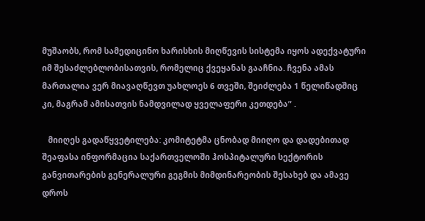მუშაობს, რომ სამედიცინო ხარისხის მიღწევის სისტემა იყოს ადექვატური იმ შესაძლებლობისათვის, რომელიც ქვეყანას გააჩნია. ჩვენა ამას მართალია ვერ მიავაღწევთ უახლოეს 6 თვეში, შეიძლება 1 წელიწადშიც კი, მაგრამ ამისათვის ნამდვილად ყველაფერი კეთდება” .

   მიიღეს გადაწყვეტილება: კომიტეტმა ცნობად მიიღო და დადებითად შეაფასა ინფორმაცია საქართველოში ჰოსპიტალური სექტორის განვითარების გენერალური გეგმის მიმდინარეობის შესახებ და ამავე დროს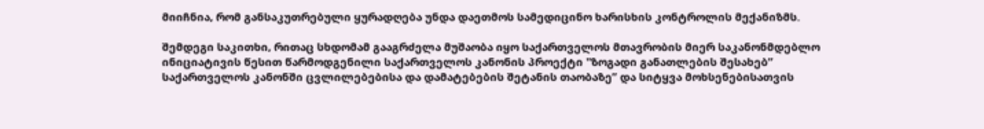მიიჩნია, რომ განსაკუთრებული ყურადღება უნდა დაეთმოს სამედიცინო ხარისხის კონტროლის მექანიზმს.

შემდეგი საკითხი, რითაც სხდომამ გააგრძელა მუშაობა იყო საქართველოს მთავრობის მიერ საკანონმდებლო ინიციატივის წესით წარმოდგენილი საქართველოს კანონის პროექტი "ზოგადი განათლების შესახებ” საქართველოს კანონში ცვლილებებისა და დამატებების შეტანის თაობაზე” და სიტყვა მოხსენებისათვის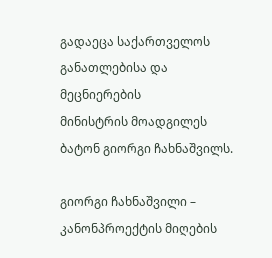გადაეცა საქართველოს განათლებისა და მეცნიერების                            მინისტრის მოადგილეს ბატონ გიორგი ჩახნაშვილს.

გიორგი ჩახნაშვილი – კანონპროექტის მიღების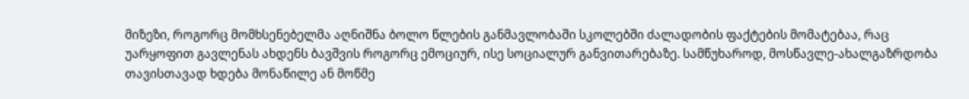მიზეზი, როგორც მომხსენებელმა აღნიშნა ბოლო წლების განმავლობაში სკოლებში ძალადობის ფაქტების მომატებაა, რაც უარყოფით გავლენას ახდენს ბავშვის როგორც ემოციურ, ისე სოციალურ განვითარებაზე. სამწუხაროდ, მოსწავლე-ახალგაზრდობა თავისთავად ხდება მონაწილე ან მოწმე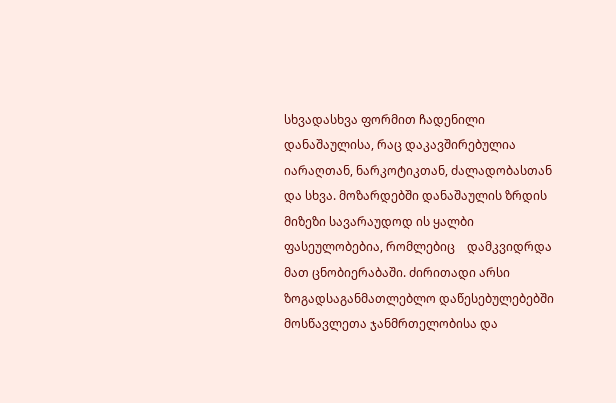სხვადასხვა ფორმით ჩადენილი დანაშაულისა, რაც დაკავშირებულია იარაღთან, ნარკოტიკთან, ძალადობასთან და სხვა. მოზარდებში დანაშაულის ზრდის მიზეზი სავარაუდოდ ის ყალბი ფასეულობებია, რომლებიც    დამკვიდრდა მათ ცნობიერაბაში. ძირითადი არსი ზოგადსაგანმათლებლო დაწესებულებებში მოსწავლეთა ჯანმრთელობისა და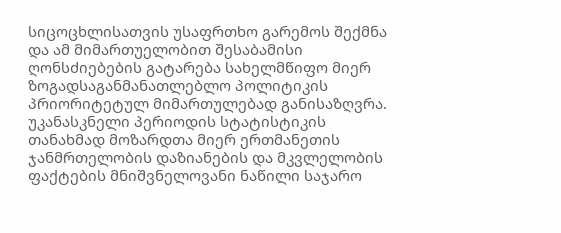სიცოცხლისათვის უსაფრთხო გარემოს შექმნა და ამ მიმართუელობით შესაბამისი ღონსძიებების გატარება სახელმწიფო მიერ ზოგადსაგანმანათლებლო პოლიტიკის პრიორიტეტულ მიმართულებად განისაზღვრა. უკანასკნელი პერიოდის სტატისტიკის თანახმად მოზარდთა მიერ ერთმანეთის ჯანმრთელობის დაზიანების და მკვლელობის ფაქტების მნიშვნელოვანი ნაწილი საჯარო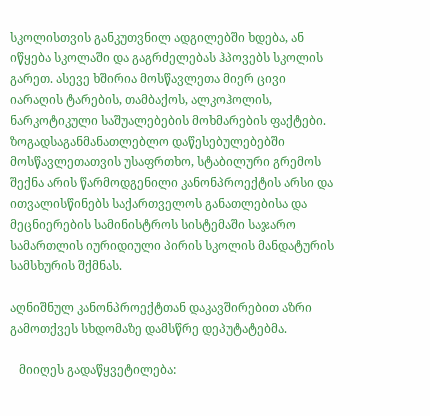სკოლისთვის განკუთვნილ ადგილებში ხდება, ან იწყება სკოლაში და გაგრძელებას ჰპოვებს სკოლის გარეთ. ასევე ხშირია მოსწავლეთა მიერ ცივი იარაღის ტარების, თამბაქოს, ალკოჰოლის, ნარკოტიკული საშუალებების მოხმარების ფაქტები. ზოგადსაგანმანათლებლო დაწესებულებებში მოსწავლეთათვის უსაფრთხო, სტაბილური გრემოს შექნა არის წარმოდგენილი კანონპროექტის არსი და ითვალისწინებს საქართველოს განათლებისა და მეცნიერების სამინისტროს სისტემაში საჯარო სამართლის იურიდიული პირის სკოლის მანდატურის სამსხურის შქმნას.

აღნიშნულ კანონპროექტთან დაკავშირებით აზრი გამოთქვეს სხდომაზე დამსწრე დეპუტატებმა.

   მიიღეს გადაწყვეტილება: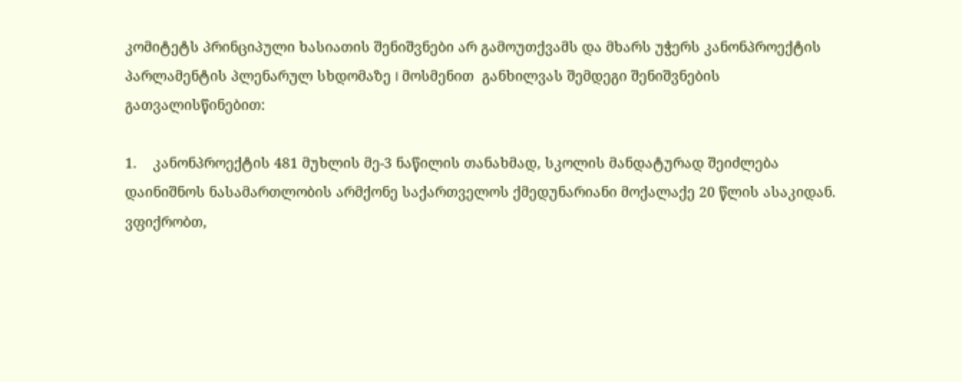კომიტეტს პრინციპული ხასიათის შენიშვნები არ გამოუთქვამს და მხარს უჭერს კანონპროექტის პარლამენტის პლენარულ სხდომაზე I მოსმენით  განხილვას შემდეგი შენიშვნების გათვალისწინებით:

1.    კანონპროექტის 481 მუხლის მე-3 ნაწილის თანახმად, სკოლის მანდატურად შეიძლება დაინიშნოს ნასამართლობის არმქონე საქართველოს ქმედუნარიანი მოქალაქე 20 წლის ასაკიდან.  ვფიქრობთ,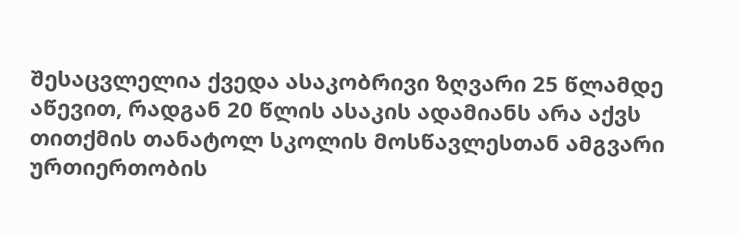შესაცვლელია ქვედა ასაკობრივი ზღვარი 25 წლამდე აწევით, რადგან 20 წლის ასაკის ადამიანს არა აქვს თითქმის თანატოლ სკოლის მოსწავლესთან ამგვარი ურთიერთობის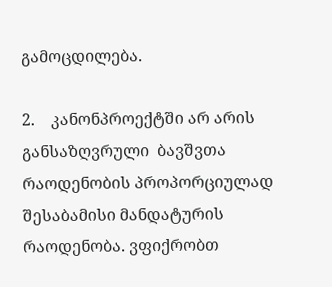გამოცდილება.

2.    კანონპროექტში არ არის განსაზღვრული  ბავშვთა რაოდენობის პროპორციულად შესაბამისი მანდატურის რაოდენობა. ვფიქრობთ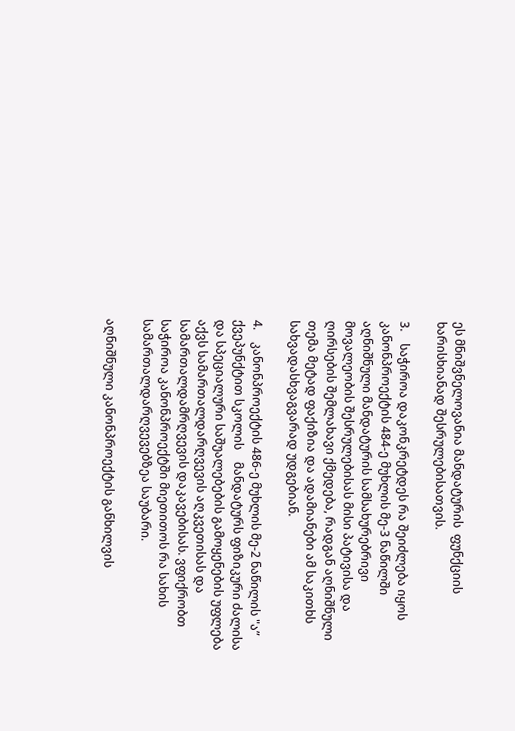ეს მნიშვნელოვანია მანდატურის  ფუნქციის ხარისხიანად შესრულებისათვის.

3.    საჭიროა დაკონკრეტდეს რა შეიძლება იყოს კანონპროექტის 484-ე მუხლის მე-3 ნაწილში აღნიშნული მანდატურის სამსახურებრივი მოვალეობის შესრულებისას მისი პატივისა და ღირსების შემლახავი ქმედება, რადგან აღნიშნული თემა მეტად ფაქიზია და ადამიანები ამ საკითხს სახვადასხვაგვარად უდგებიან.

4.    კანონპროექტის 486-ე მუხლის მე-2 ნაწილის "ა” ქვეპუნქტით სკოლის    მანდატურს ფიზიკური ძალისა და სპეციალური საშუალებების გამოყენების უფლება აქვს სამართალდარღვევის აღკვეთისას და სამართალდამრღვევის დაკავებისას. ვფიქრობთ საჭიროა კანონპროექტში მიეთითოს რა სახის სამართალდარღვევებზეა საუბარი.

აღნიშნული კანონპროექტის განხილვის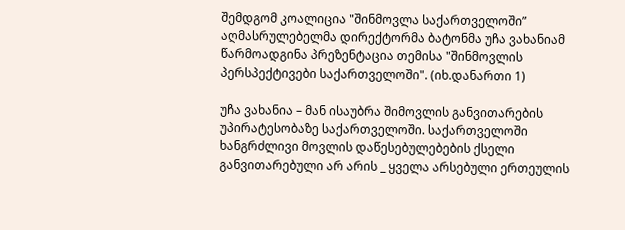შემდგომ კოალიცია "შინმოვლა საქართველოში” აღმასრულებელმა დირექტორმა ბატონმა უჩა ვახანიამ წარმოადგინა პრეზენტაცია თემისა "შინმოვლის პერსპექტივები საქართველოში". (იხ.დანართი 1)

უჩა ვახანია – მან ისაუბრა შიმოვლის განვითარების უპირატესობაზე საქართველოში. საქართველოში ხანგრძლივი მოვლის დაწესებულებების ქსელი განვითარებული არ არის _ ყველა არსებული ერთეულის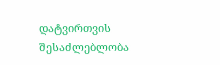დატვირთვის შესაძლებლობა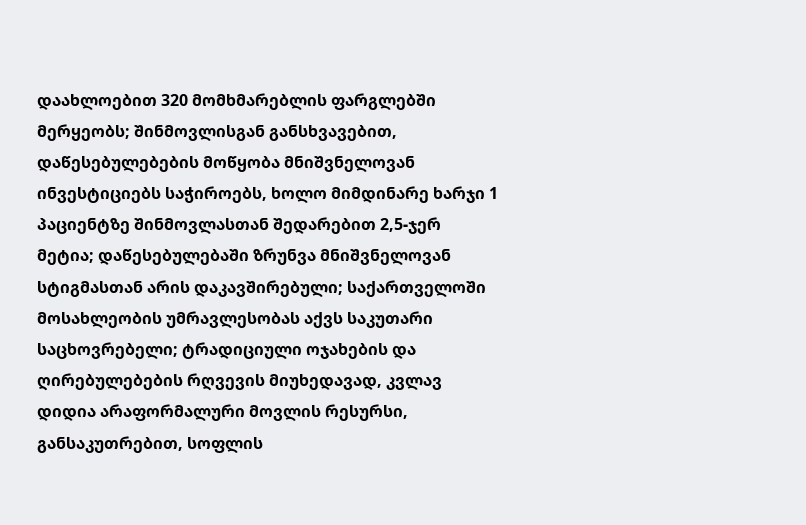დაახლოებით 320 მომხმარებლის ფარგლებში მერყეობს; შინმოვლისგან განსხვავებით, დაწესებულებების მოწყობა მნიშვნელოვან ინვესტიციებს საჭიროებს, ხოლო მიმდინარე ხარჯი 1 პაციენტზე შინმოვლასთან შედარებით 2,5-ჯერ მეტია; დაწესებულებაში ზრუნვა მნიშვნელოვან სტიგმასთან არის დაკავშირებული; საქართველოში მოსახლეობის უმრავლესობას აქვს საკუთარი საცხოვრებელი; ტრადიციული ოჯახების და ღირებულებების რღვევის მიუხედავად, კვლავ დიდია არაფორმალური მოვლის რესურსი, განსაკუთრებით, სოფლის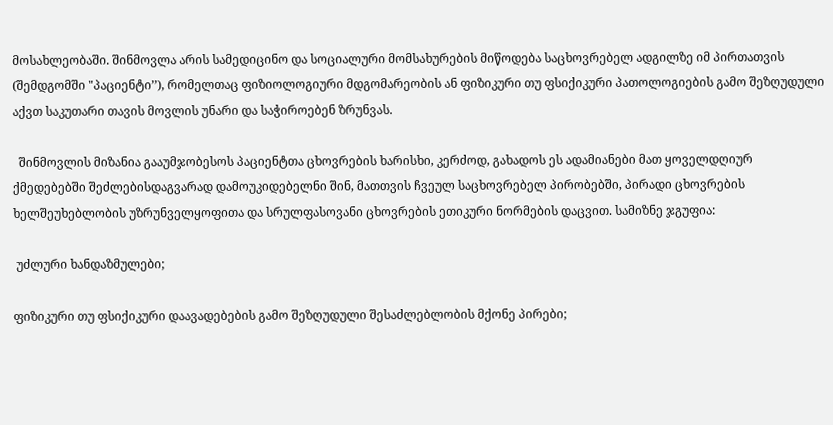მოსახლეობაში. შინმოვლა არის სამედიცინო და სოციალური მომსახურების მიწოდება საცხოვრებელ ადგილზე იმ პირთათვის (შემდგომში "პაციენტი’’), რომელთაც ფიზიოლოგიური მდგომარეობის ან ფიზიკური თუ ფსიქიკური პათოლოგიების გამო შეზღუდული აქვთ საკუთარი თავის მოვლის უნარი და საჭიროებენ ზრუნვას.

  შინმოვლის მიზანია გააუმჯობესოს პაციენტთა ცხოვრების ხარისხი, კერძოდ, გახადოს ეს ადამიანები მათ ყოველდღიურ ქმედებებში შეძლებისდაგვარად დამოუკიდებელნი შინ, მათთვის ჩვეულ საცხოვრებელ პირობებში, პირადი ცხოვრების ხელშეუხებლობის უზრუნველყოფითა და სრულფასოვანი ცხოვრების ეთიკური ნორმების დაცვით. სამიზნე ჯგუფია:

 უძლური ხანდაზმულები;

ფიზიკური თუ ფსიქიკური დაავადებების გამო შეზღუდული შესაძლებლობის მქონე პირები;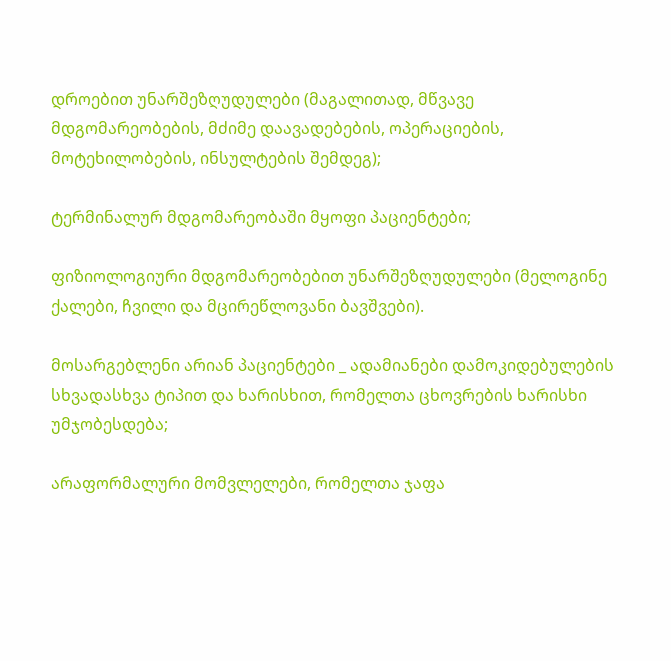დროებით უნარშეზღუდულები (მაგალითად, მწვავე მდგომარეობების, მძიმე დაავადებების, ოპერაციების, მოტეხილობების, ინსულტების შემდეგ);

ტერმინალურ მდგომარეობაში მყოფი პაციენტები;

ფიზიოლოგიური მდგომარეობებით უნარშეზღუდულები (მელოგინე ქალები, ჩვილი და მცირეწლოვანი ბავშვები).

მოსარგებლენი არიან პაციენტები _ ადამიანები დამოკიდებულების სხვადასხვა ტიპით და ხარისხით, რომელთა ცხოვრების ხარისხი უმჯობესდება;

არაფორმალური მომვლელები, რომელთა ჯაფა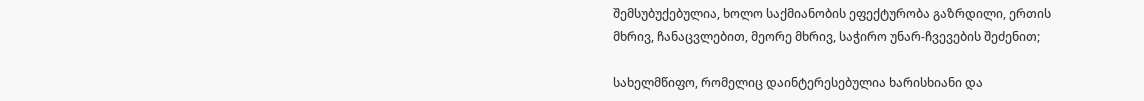შემსუბუქებულია, ხოლო საქმიანობის ეფექტურობა გაზრდილი, ერთის მხრივ, ჩანაცვლებით, მეორე მხრივ, საჭირო უნარ-ჩვევების შეძენით;

სახელმწიფო, რომელიც დაინტერესებულია ხარისხიანი და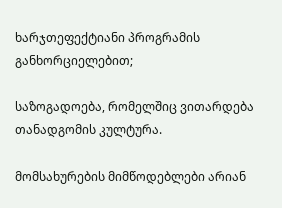ხარჯთეფექტიანი პროგრამის განხორციელებით;

საზოგადოება, რომელშიც ვითარდება თანადგომის კულტურა.

მომსახურების მიმწოდებლები არიან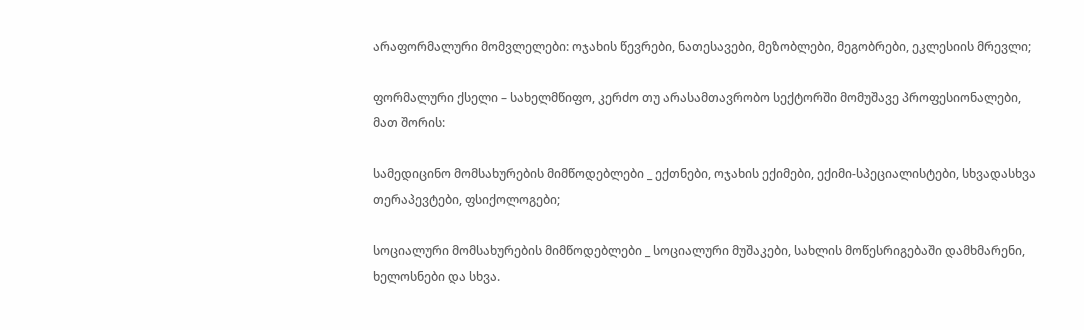არაფორმალური მომვლელები: ოჯახის წევრები, ნათესავები, მეზობლები, მეგობრები, ეკლესიის მრევლი;

ფორმალური ქსელი – სახელმწიფო, კერძო თუ არასამთავრობო სექტორში მომუშავე პროფესიონალები, მათ შორის:

სამედიცინო მომსახურების მიმწოდებლები _ ექთნები, ოჯახის ექიმები, ექიმი-სპეციალისტები, სხვადასხვა თერაპევტები, ფსიქოლოგები;

სოციალური მომსახურების მიმწოდებლები _ სოციალური მუშაკები, სახლის მოწესრიგებაში დამხმარენი, ხელოსნები და სხვა.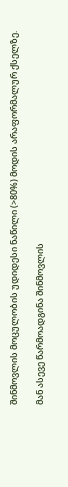შინმოვლის მოცულობის უდიდესი ნაწილი (>80%) მოდის არაფორმალურ ქსელზე.

მან ასევე წარმოადგინა შინმოვლის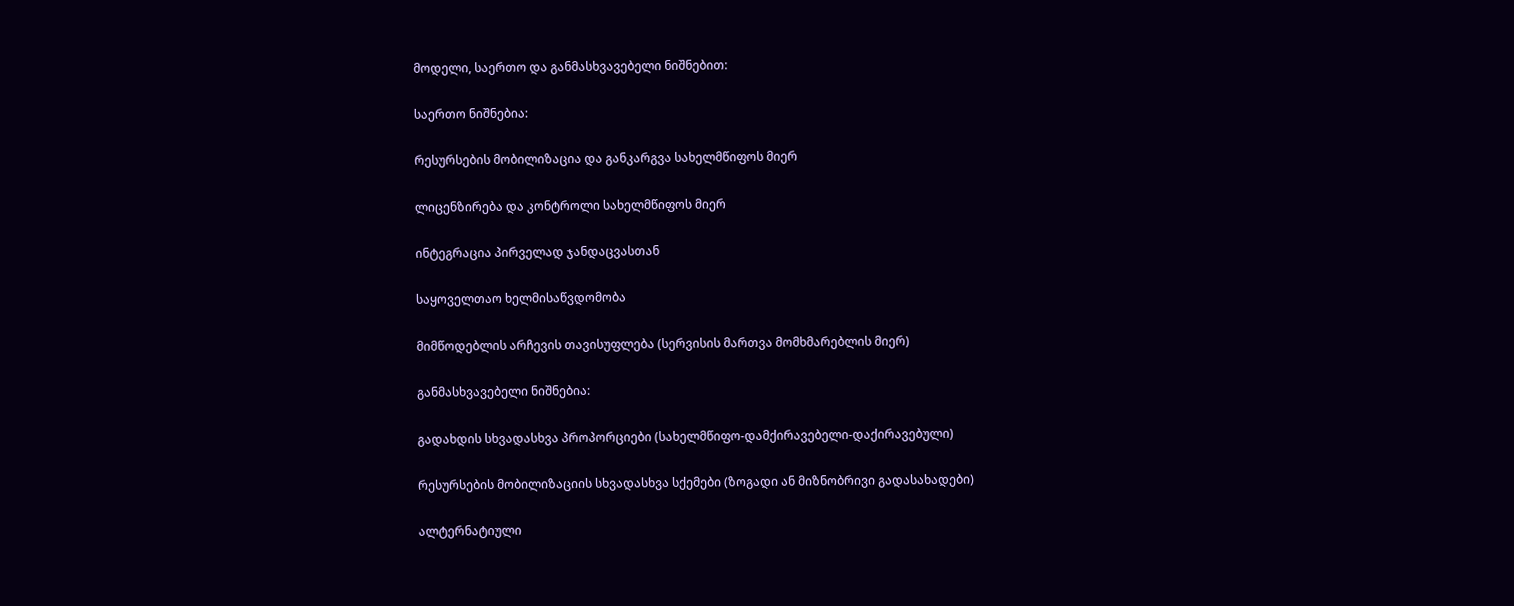მოდელი, საერთო და განმასხვავებელი ნიშნებით:

საერთო ნიშნებია:

რესურსების მობილიზაცია და განკარგვა სახელმწიფოს მიერ

ლიცენზირება და კონტროლი სახელმწიფოს მიერ

ინტეგრაცია პირველად ჯანდაცვასთან

საყოველთაო ხელმისაწვდომობა

მიმწოდებლის არჩევის თავისუფლება (სერვისის მართვა მომხმარებლის მიერ)

განმასხვავებელი ნიშნებია:

გადახდის სხვადასხვა პროპორციები (სახელმწიფო-დამქირავებელი-დაქირავებული)

რესურსების მობილიზაციის სხვადასხვა სქემები (ზოგადი ან მიზნობრივი გადასახადები)

ალტერნატიული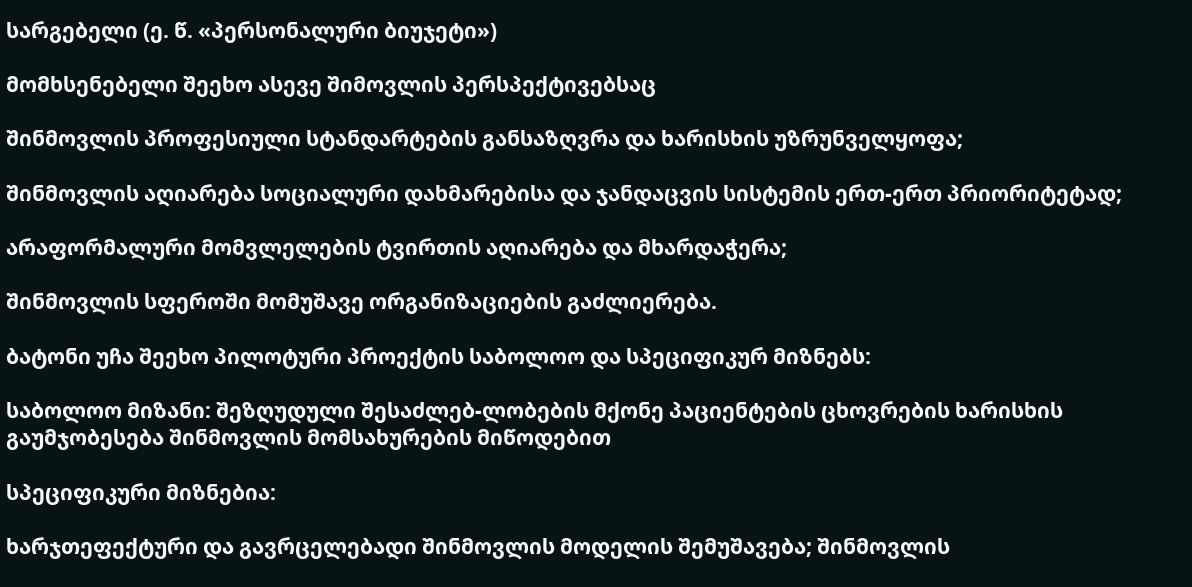სარგებელი (ე. წ. «პერსონალური ბიუჯეტი»)

მომხსენებელი შეეხო ასევე შიმოვლის პერსპექტივებსაც

შინმოვლის პროფესიული სტანდარტების განსაზღვრა და ხარისხის უზრუნველყოფა;

შინმოვლის აღიარება სოციალური დახმარებისა და ჯანდაცვის სისტემის ერთ-ერთ პრიორიტეტად;

არაფორმალური მომვლელების ტვირთის აღიარება და მხარდაჭერა;

შინმოვლის სფეროში მომუშავე ორგანიზაციების გაძლიერება.

ბატონი უჩა შეეხო პილოტური პროექტის საბოლოო და სპეციფიკურ მიზნებს:

საბოლოო მიზანი: შეზღუდული შესაძლებ-ლობების მქონე პაციენტების ცხოვრების ხარისხის გაუმჯობესება შინმოვლის მომსახურების მიწოდებით

სპეციფიკური მიზნებია:

ხარჯთეფექტური და გავრცელებადი შინმოვლის მოდელის შემუშავება; შინმოვლის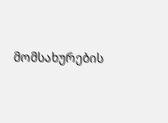მომსახურების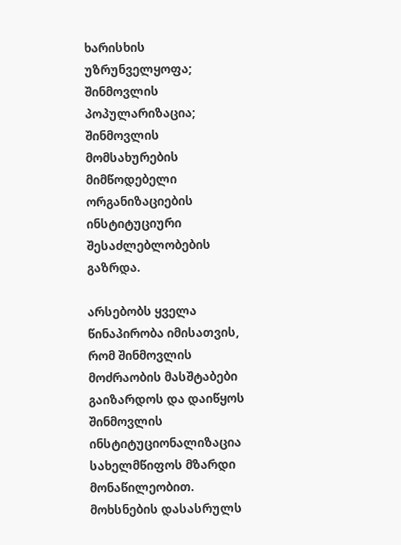ხარისხის უზრუნველყოფა; შინმოვლის პოპულარიზაცია; შინმოვლის მომსახურების მიმწოდებელი ორგანიზაციების ინსტიტუციური შესაძლებლობების გაზრდა.

არსებობს ყველა წინაპირობა იმისათვის, რომ შინმოვლის მოძრაობის მასშტაბები გაიზარდოს და დაიწყოს შინმოვლის ინსტიტუციონალიზაცია სახელმწიფოს მზარდი მონაწილეობით. მოხსნების დასასრულს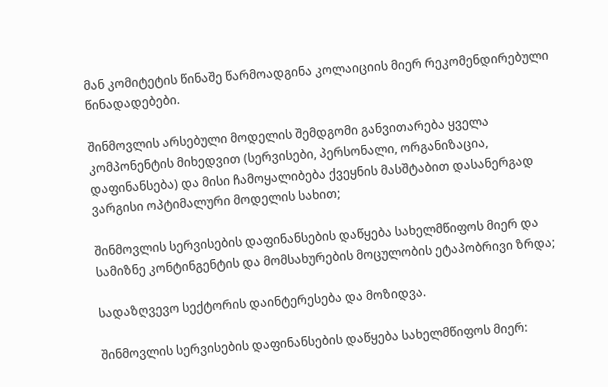მან კომიტეტის წინაშე წარმოადგინა კოლაიციის მიერ რეკომენდირებული წინადადებები.

შინმოვლის არსებული მოდელის შემდგომი განვითარება ყველა კომპონენტის მიხედვით (სერვისები, პერსონალი, ორგანიზაცია, დაფინანსება) და მისი ჩამოყალიბება ქვეყნის მასშტაბით დასანერგად ვარგისი ოპტიმალური მოდელის სახით;

შინმოვლის სერვისების დაფინანსების დაწყება სახელმწიფოს მიერ და სამიზნე კონტინგენტის და მომსახურების მოცულობის ეტაპობრივი ზრდა;

სადაზღვევო სექტორის დაინტერესება და მოზიდვა.

შინმოვლის სერვისების დაფინანსების დაწყება სახელმწიფოს მიერ: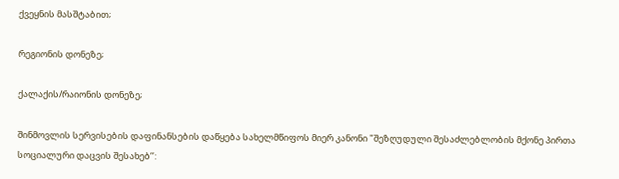ქვეყნის მასშტაბით;

რეგიონის დონეზე;

ქალაქის/რაიონის დონეზე;

შინმოვლის სერვისების დაფინანსების დაწყება სახელმწიფოს მიერ კანონი "შეზღუდული შესაძლებლობის მქონე პირთა სოციალური დაცვის შესახებ’’: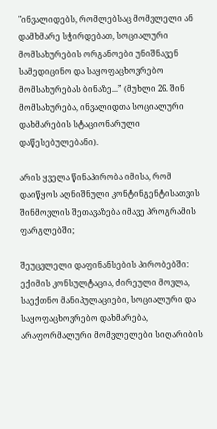"ინვალიდებს, რომლებსაც მომვლელი ან დამხმარე სჭირდებათ, სოციალური მომსახურების ორგანოები უნიშნავენ სამედიცინო და საყოფაცხოვრებო მომსახურებას ბინაზე...” (მუხლი 26. შინ მომსახურება, ინვალიდთა სოციალური დახმარების სტაციონარული დაწესებულებანი).

არის ყველა წინაპირობა იმისა, რომ დაიწყოს აღნიშნული კონტინგენტისათვის შინმოვლის შეთავაზება იმავე პროგრამის ფარგლებში;

შეუცვლელი დაფინანსების პირობებში: ექიმის კონსულტაცია, ძირეული მოვლა, საექთნო მანიპულაციები, სოციალური და საყოფაცხოვრებო დახმარება, არაფორმალური მომვლელები სიღარიბის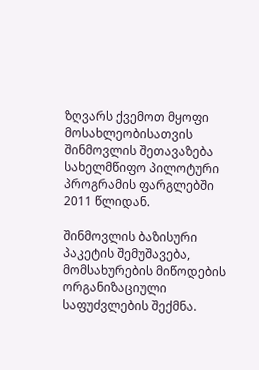ზღვარს ქვემოთ მყოფი მოსახლეობისათვის შინმოვლის შეთავაზება სახელმწიფო პილოტური პროგრამის ფარგლებში 2011 წლიდან.

შინმოვლის ბაზისური პაკეტის შემუშავება, მომსახურების მიწოდების ორგანიზაციული საფუძვლების შექმნა.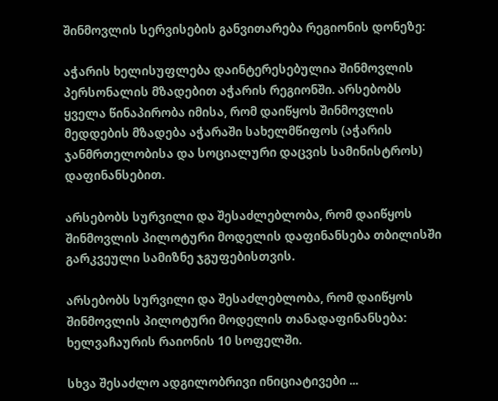შინმოვლის სერვისების განვითარება რეგიონის დონეზე:

აჭარის ხელისუფლება დაინტერესებულია შინმოვლის პერსონალის მზადებით აჭარის რეგიონში. არსებობს ყველა წინაპირობა იმისა, რომ დაიწყოს შინმოვლის მედდების მზადება აჭარაში სახელმწიფოს (აჭარის ჯანმრთელობისა და სოციალური დაცვის სამინისტროს) დაფინანსებით.

არსებობს სურვილი და შესაძლებლობა, რომ დაიწყოს შინმოვლის პილოტური მოდელის დაფინანსება თბილისში გარკვეული სამიზნე ჯგუფებისთვის.

არსებობს სურვილი და შესაძლებლობა, რომ დაიწყოს შინმოვლის პილოტური მოდელის თანადაფინანსება: ხელვაჩაურის რაიონის 10 სოფელში.

სხვა შესაძლო ადგილობრივი ინიციატივები ...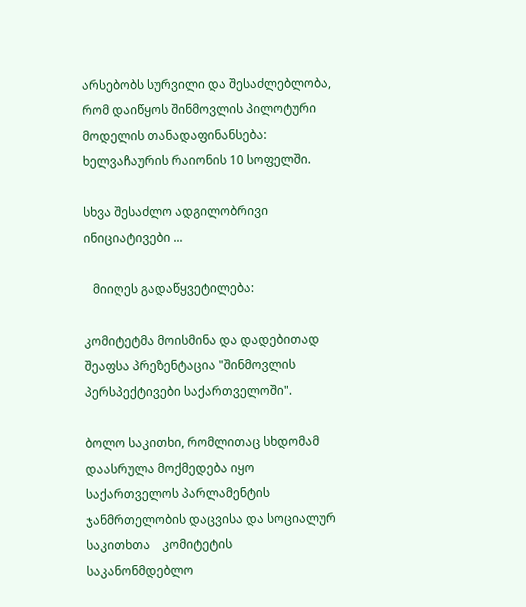არსებობს სურვილი და შესაძლებლობა, რომ დაიწყოს შინმოვლის პილოტური მოდელის თანადაფინანსება: ხელვაჩაურის რაიონის 10 სოფელში.

სხვა შესაძლო ადგილობრივი ინიციატივები ...

   მიიღეს გადაწყვეტილება:

კომიტეტმა მოისმინა და დადებითად შეაფსა პრეზენტაცია "შინმოვლის პერსპექტივები საქართველოში".

ბოლო საკითხი, რომლითაც სხდომამ დაასრულა მოქმედება იყო საქართველოს პარლამენტის ჯანმრთელობის დაცვისა და სოციალურ საკითხთა    კომიტეტის საკანონმდებლო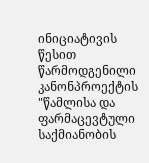ინიციატივის წესით წარმოდგენილი კანონპროექტის "წამლისა და ფარმაცევტული საქმიანობის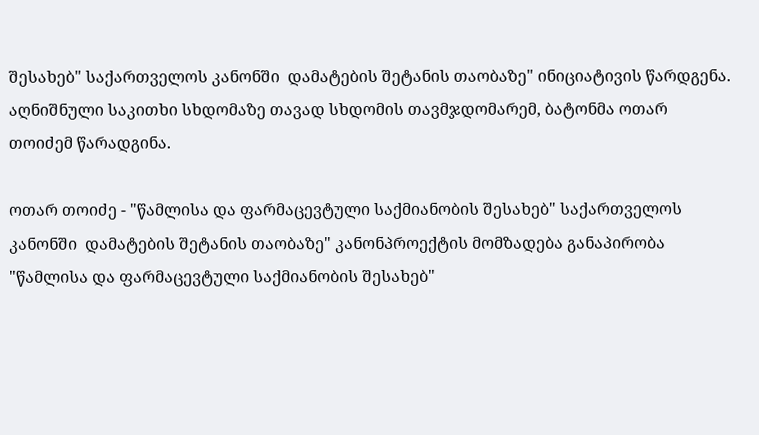შესახებ" საქართველოს კანონში  დამატების შეტანის თაობაზე" ინიციატივის წარდგენა. აღნიშნული საკითხი სხდომაზე თავად სხდომის თავმჯდომარემ, ბატონმა ოთარ თოიძემ წარადგინა.

ოთარ თოიძე - "წამლისა და ფარმაცევტული საქმიანობის შესახებ" საქართველოს კანონში  დამატების შეტანის თაობაზე" კანონპროექტის მომზადება განაპირობა "წამლისა და ფარმაცევტული საქმიანობის შესახებ"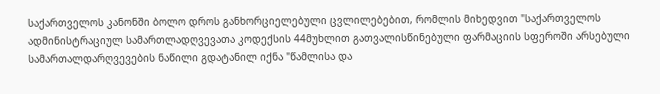საქართველოს კანონში ბოლო დროს განხორციელებული ცვლილებებით, რომლის მიხედვით "საქართველოს ადმინისტრაციულ სამართლადღვევათა კოდექსის 44მუხლით გათვალისწინებული ფარმაციის სფეროში არსებული სამართალდარღვევების ნაწილი გდატანილ იქნა "წამლისა და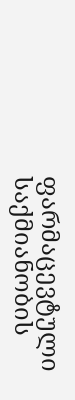ფარმაცევტული საქმიანობის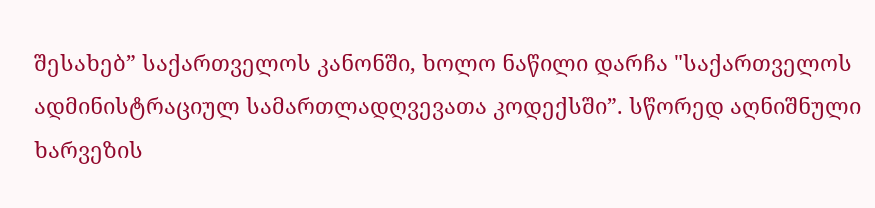შესახებ” საქართველოს კანონში, ხოლო ნაწილი დარჩა "საქართველოს ადმინისტრაციულ სამართლადღვევათა კოდექსში”. სწორედ აღნიშნული ხარვეზის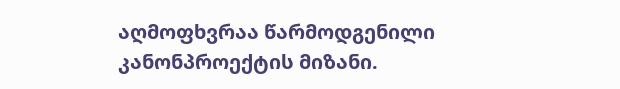აღმოფხვრაა წარმოდგენილი კანონპროექტის მიზანი.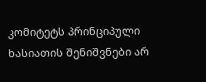კომიტეტს პრინციპული ხასიათის შენიშვნები არ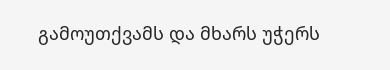გამოუთქვამს და მხარს უჭერს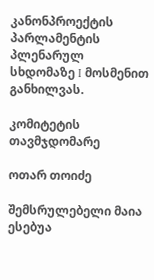კანონპროექტის პარლამენტის პლენარულ სხდომაზე I მოსმენით  განხილვას.

კომიტეტის თავმჯდომარე

ოთარ თოიძე

შემსრულებელი მაია ესებუა